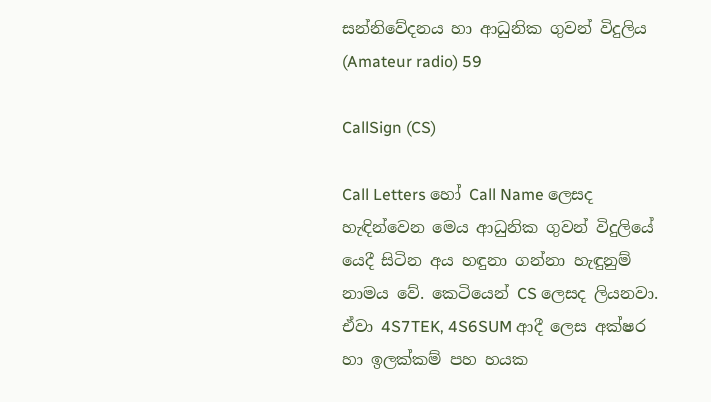සන්නිවේදනය හා ආධුනික ගුවන් විදුලිය (Amateur radio) 59

CallSign (CS)

Call Letters හෝ Call Name ලෙසද හැඳින්වෙන මෙය ආධුනික ගුවන් විදුලියේ යෙදී සිටින අය හඳුනා ගන්නා හැඳුනුම් නාමය වේ. කෙටියෙන් CS ලෙසද ලියනවා. ඒවා 4S7TEK, 4S6SUM ආදී ලෙස අක්ෂර හා ඉලක්කම් පහ හයක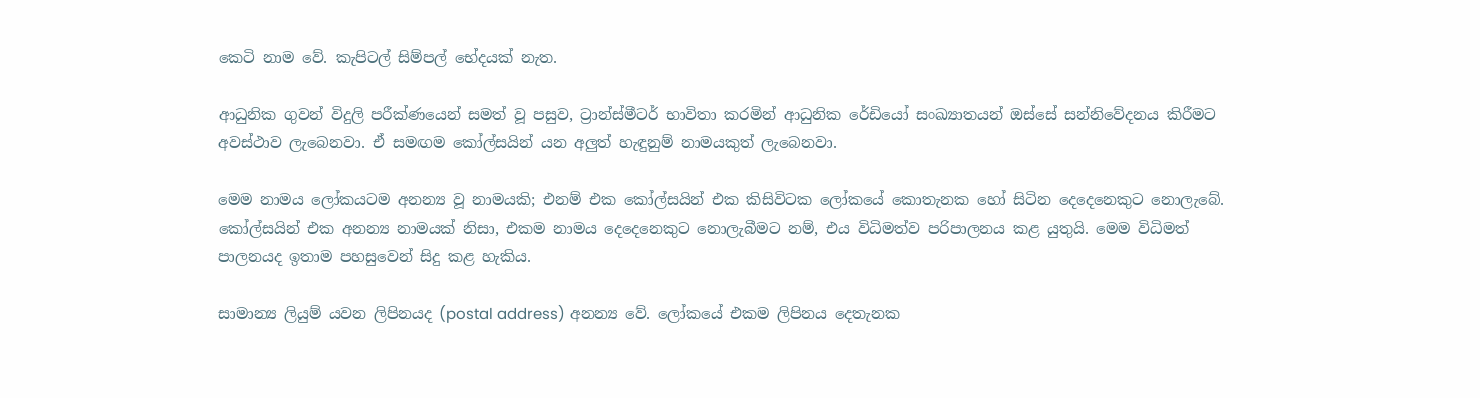කෙටි නාම වේ. කැපිටල් සිම්පල් භේදයක් නැත.

ආධුනික ගුවන් විදුලි පරීක්ණයෙන් සමත් වූ පසුව, ට්‍රාන්ස්මීටර් භාවිතා කරමින් ආධුනික රේඩියෝ සංඛ්‍යාතයන් ඔස්සේ සන්නිවේදනය කිරීමට අවස්ථාව ලැබෙනවා. ඒ සමඟම කෝල්සයින් යන අලුත් හැඳුනුම් නාමයකුත් ලැබෙනවා.

මෙම නාමය ලෝකයටම අනන්‍ය වූ නාමයකි; එනම් එක කෝල්සයින් එක කිසිවිටක ලෝකයේ කොතැනක හෝ සිටින දෙදෙනෙකුට නොලැබේ. කෝල්සයින් එක අනන්‍ය නාමයක් නිසා, එකම නාමය දෙදෙනෙකුට නොලැබීමට නම්, එය විධිමත්ව පරිපාලනය කළ යුතුයි. මෙම විධිමත් පාලනයද ඉතාම පහසුවෙන් සිදු කළ හැකිය.

සාමාන්‍ය ලියුම් යවන ලිපිනයද (postal address) අනන්‍ය වේ. ලෝකයේ එකම ලිපිනය දෙතැනක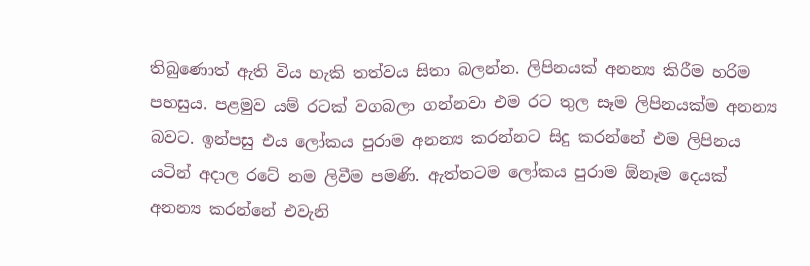තිබුණොත් ඇති විය හැකි තත්වය සිතා බලන්න. ලිපිනයක් අනන්‍ය කිරීම හරිම පහසුය. පළමුව යම් රටක් වගබලා ගන්නවා එම රට තුල සෑම ලිපිනයක්ම අනන්‍ය බවට. ඉන්පසු එය ලෝකය පුරාම අනන්‍ය කරන්නට සිදු කරන්නේ එම ලිපිනය යටින් අදාල රටේ නම ලිවීම පමණි. ඇත්තටම ලෝකය පුරාම ඕනෑම දෙයක් අනන්‍ය කරන්නේ එවැනි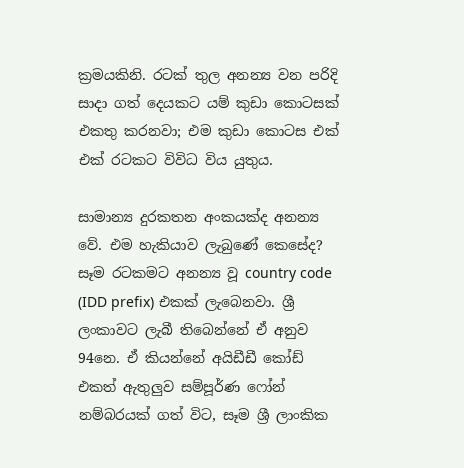ක්‍රමයකිනි. රටක් තුල අනන්‍ය වන පරිදි සාදා ගත් දෙයකට යම් කුඩා කොටසක් එකතු කරනවා; එම කුඩා කොටස එක් එක් රටකට විවිධ විය යුතුය.

සාමාන්‍ය දුරකතන අංකයක්ද අනන්‍ය වේ. එම හැකියාව ලැබුණේ කෙසේද? සෑම රටකමට අනන්‍ය වූ country code (IDD prefix) එකක් ලැබෙනවා. ශ්‍රී ලංකාවට ලැබී තිබෙන්නේ ඒ අනුව 94නෙ. ඒ කියන්නේ අයිඩීඩී කෝඩ් එකත් ඇතුලුව සම්පූර්ණ ෆෝන් නම්බරයක් ගත් විට, සෑම ශ්‍රී ලාංකික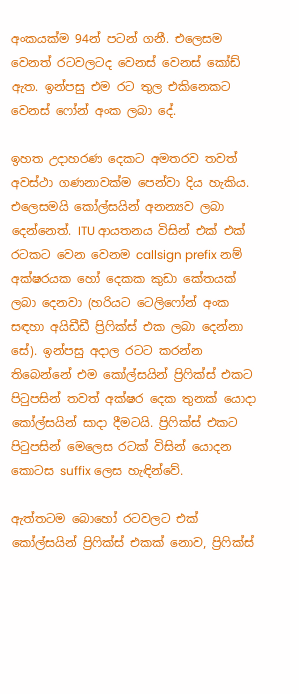අංකයක්ම 94න් පටන් ගනී. එලෙසම වෙනත් රටවලටද වෙනස් වෙනස් කෝඩ් ඇත. ඉන්පසු එම රට තුල එකිනෙකට වෙනස් ෆෝන් අංක ලබා දේ.

ඉහත උදාහරණ දෙකට අමතරව තවත් අවස්ථා ගණනාවක්ම පෙන්වා දිය හැකිය. එලෙසමයි කෝල්සයින් අනන්‍යව ලබා දෙන්නෙත්. ITU ආයතනය විසින් එක් එක් රටකට වෙන වෙනම callsign prefix නම් අක්ෂරයක හෝ දෙකක කුඩා කේතයක් ලබා දෙනවා (හරියට ටෙලිෆෝන් අංක සඳහා අයිඩීඩී ප්‍රිෆික්ස් එක ලබා දෙන්නා සේ). ඉන්පසු අදාල රටට කරන්න තිබෙන්නේ එම කෝල්සයින් ප්‍රිෆික්ස් එකට පිටුපසින් තවත් අක්ෂර දෙක තුනක් යොදා කෝල්සයින් සාදා දීමටයි. ප්‍රිෆික්ස් එකට පිටුපසින් මෙලෙස රටක් විසින් යොදන කොටස suffix ලෙස හැඳින්වේ.

ඇත්තටම බොහෝ රටවලට එක් කෝල්සයින් ප්‍රිෆික්ස් එකක් නොව, ප්‍රිෆික්ස්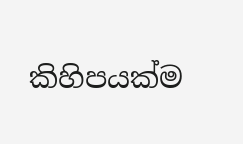කිහිපයක්ම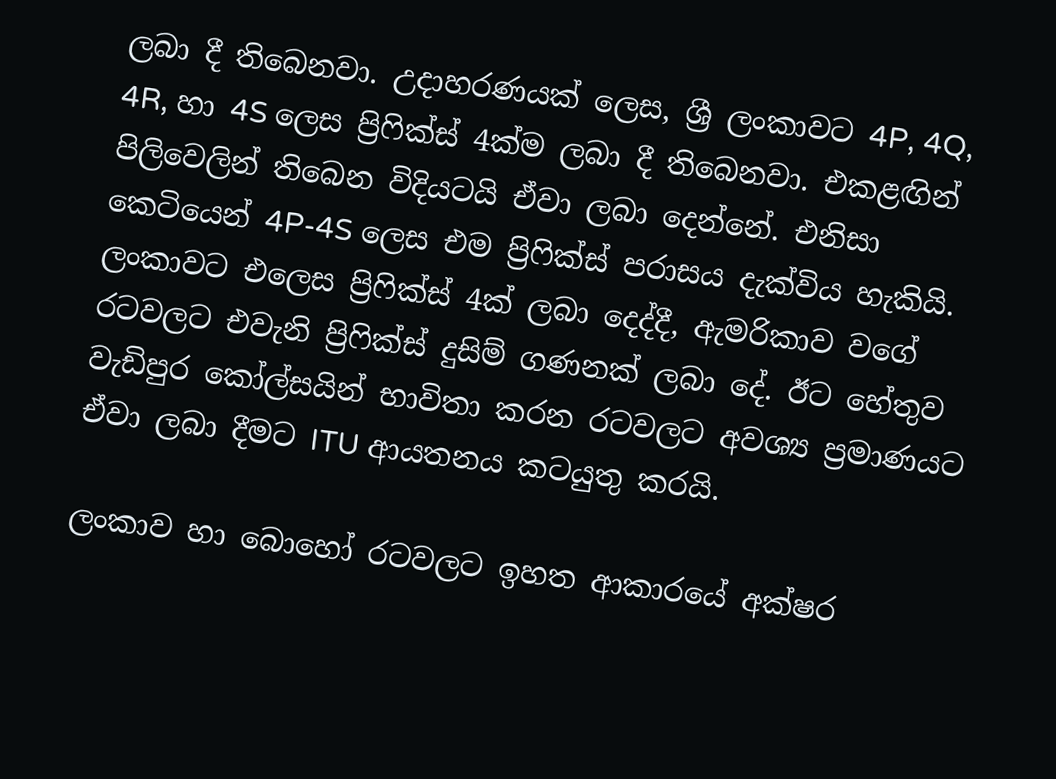ලබා දී තිබෙනවා. උදාහරණයක් ලෙස, ශ්‍රී ලංකාවට 4P, 4Q, 4R, හා 4S ලෙස ප්‍රිෆික්ස් 4ක්ම ලබා දී තිබෙනවා. එකළඟින් පිලිවෙලින් තිබෙන විදියටයි ඒවා ලබා දෙන්නේ. එනිසා කෙටියෙන් 4P-4S ලෙස එම ප්‍රිෆික්ස් පරාසය දැක්විය හැකියි. ලංකාවට එලෙස ප්‍රිෆික්ස් 4ක් ලබා දෙද්දී, ඇමරිකාව වගේ රටවලට එවැනි ප්‍රිෆික්ස් දුසිම් ගණනක් ලබා දේ. ඊට හේතුව වැඩිපුර කෝල්සයින් භාවිතා කරන රටවලට අවශ්‍ය ප්‍රමාණයට ඒවා ලබා දීමට ITU ආයතනය කටයුතු කරයි.

ලංකාව හා බොහෝ රටවලට ඉහත ආකාරයේ අක්ෂර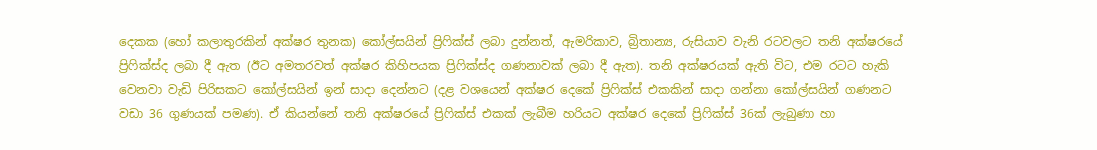දෙකක (හෝ කලාතුරකින් අක්ෂර තුනක) කෝල්සයින් ප්‍රිෆික්ස් ලබා දුන්නත්, ඇමරිකාව, බ්‍රිතාන්‍ය, රුසියාව වැනි රටවලට තනි අක්ෂරයේ ප්‍රිෆික්ස්ද ලබා දී ඇත (ඊට අමතරවත් අක්ෂර කිහිපයක ප්‍රිෆික්ස්ද ගණනාවක් ලබා දී ඇත). තනි අක්ෂරයක් ඇති විට, එම රටට හැකි වෙනවා වැඩි පිරිසකට කෝල්සයින් ඉන් සාදා දෙන්නට (දළ වශයෙන් අක්ෂර දෙකේ ප්‍රිෆික්ස් එකකින් සාදා ගන්නා කෝල්සයින් ගණනට වඩා 36 ගුණයක් පමණ). ඒ කියන්නේ තනි අක්ෂරයේ ප්‍රිෆික්ස් එකක් ලැබීම හරියට අක්ෂර දෙකේ ප්‍රිෆික්ස් 36ක් ලැබුණා හා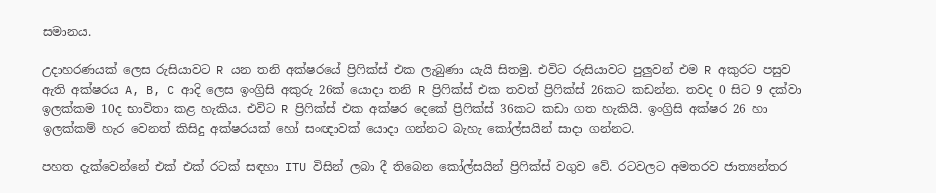සමානය.

උදාහරණයක් ලෙස රුසියාවට R යන තනි අක්ෂරයේ ප්‍රිෆික්ස් එක ලැබුණා යැයි සිතමු. එවිට රුසියාවට පුලුවන් එම R අකුරට පසුව ඇති අක්ෂරය A, B, C ආදි ලෙස ඉංග්‍රිසි අකුරු 26ක් යොදා තනි R ප්‍රිෆික්ස් එක තවත් ප්‍රිෆික්ස් 26කට කඩන්න. තවද 0 සිට 9 දක්වා ඉලක්කම 10ද භාවිතා කළ හැකිය. එවිට R ප්‍රිෆික්ස් එක අක්ෂර දෙකේ ප්‍රිෆික්ස් 36කට කඩා ගත හැකියි. ඉංග්‍රිසි අක්ෂර 26 හා ඉලක්කම් හැර වෙනත් කිසිදු අක්ෂරයක් හෝ සංඥාවක් යොදා ගන්නට බැහැ කෝල්සයින් සාදා ගන්නට.

පහත දැක්වෙන්නේ එක් එක් රටක් සඳහා ITU විසින් ලබා දී තිබෙන කෝල්සයින් ප්‍රිෆික්ස් වගුව වේ. රටවලට අමතරව ජාත්‍යන්තර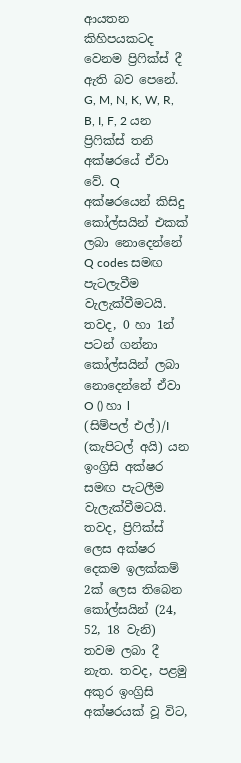ආයතන කිහිපයකටද වෙනම ප්‍රිෆික්ස් දී ඇති බව පෙනේ. G, M, N, K, W, R, B, I, F, 2 යන ප්‍රිෆික්ස් තනි අක්ෂරයේ ඒවා වේ. Q අක්ෂරයෙන් කිසිදු කෝල්සයින් එකක් ලබා නොදෙන්නේ Q codes සමඟ පැටලැවීම වැලැක්වීමටයි. තවද, 0 හා 1න් පටන් ගන්නා කෝල්සයින් ලබා නොදෙන්නේ ඒවා O () හා l (සිම්පල් එල්)/I (කැපිටල් අයි) යන ඉංග්‍රිසි අක්ෂර සමඟ පැටලීම වැලැක්වීමටයි. තවද, ප්‍රිෆික්ස් ලෙස අක්ෂර දෙකම ඉලක්කම් 2ක් ලෙස තිබෙන කෝල්සයින් (24, 52, 18 වැනි) තවම ලබා දී නැත. තවද, පළමු අකුර ඉංග්‍රිසි අක්ෂරයක් වූ විට,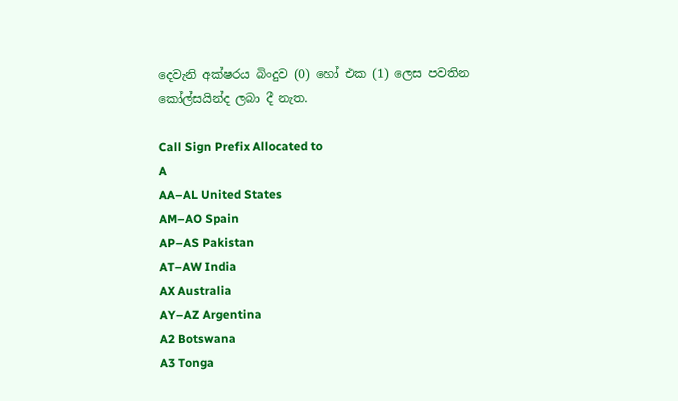දෙවැනි අක්ෂරය බිංදුව (0) හෝ එක (1) ලෙස පවතින කෝල්සයින්ද ලබා දී නැත.

Call Sign Prefix Allocated to
A
AA–AL United States
AM–AO Spain
AP–AS Pakistan
AT–AW India
AX Australia
AY–AZ Argentina
A2 Botswana
A3 Tonga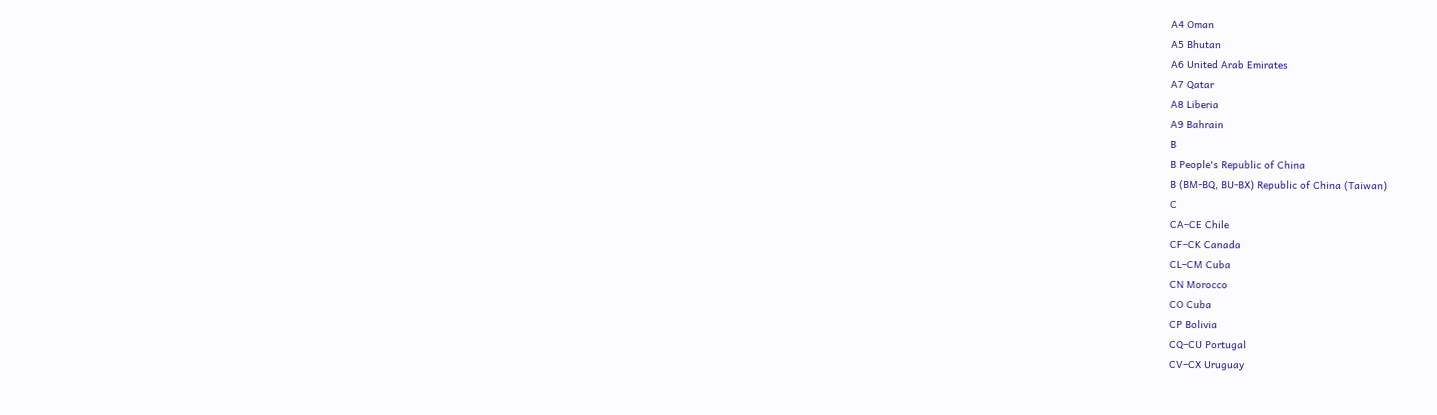A4 Oman
A5 Bhutan
A6 United Arab Emirates
A7 Qatar
A8 Liberia
A9 Bahrain
B
B People's Republic of China
B (BM-BQ, BU-BX) Republic of China (Taiwan)
C
CA–CE Chile
CF–CK Canada
CL–CM Cuba
CN Morocco
CO Cuba
CP Bolivia
CQ–CU Portugal
CV–CX Uruguay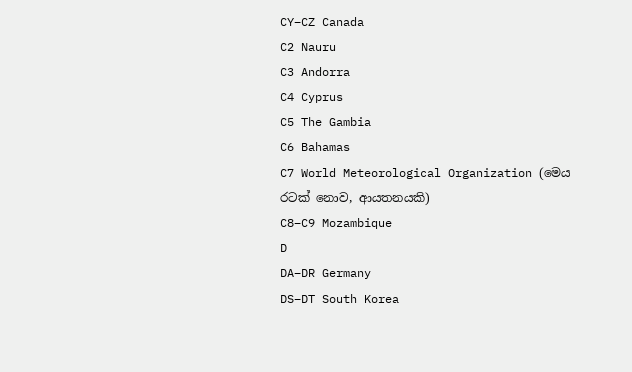CY–CZ Canada
C2 Nauru
C3 Andorra
C4 Cyprus
C5 The Gambia
C6 Bahamas
C7 World Meteorological Organization (මෙය රටක් නොව, ආයතනයකි)
C8–C9 Mozambique
D
DA–DR Germany
DS–DT South Korea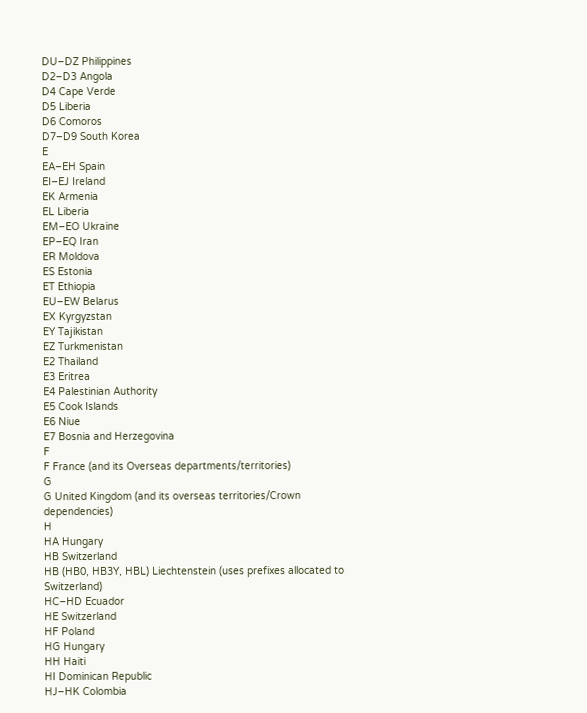DU–DZ Philippines
D2–D3 Angola
D4 Cape Verde
D5 Liberia
D6 Comoros
D7–D9 South Korea
E
EA–EH Spain
EI–EJ Ireland
EK Armenia
EL Liberia
EM–EO Ukraine
EP–EQ Iran
ER Moldova
ES Estonia
ET Ethiopia
EU–EW Belarus
EX Kyrgyzstan
EY Tajikistan
EZ Turkmenistan
E2 Thailand
E3 Eritrea
E4 Palestinian Authority
E5 Cook Islands
E6 Niue
E7 Bosnia and Herzegovina
F
F France (and its Overseas departments/territories)
G
G United Kingdom (and its overseas territories/Crown dependencies)
H
HA Hungary
HB Switzerland
HB (HB0, HB3Y, HBL) Liechtenstein (uses prefixes allocated to Switzerland)
HC–HD Ecuador
HE Switzerland
HF Poland
HG Hungary
HH Haiti
HI Dominican Republic
HJ–HK Colombia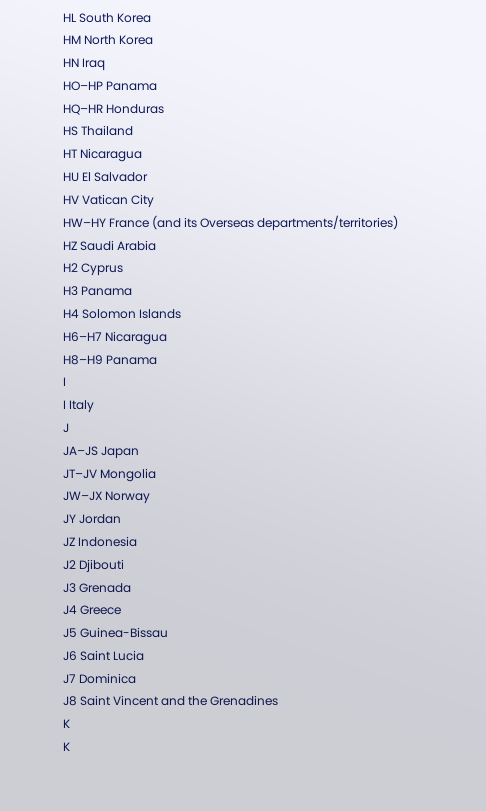HL South Korea
HM North Korea
HN Iraq
HO–HP Panama
HQ–HR Honduras
HS Thailand
HT Nicaragua
HU El Salvador
HV Vatican City
HW–HY France (and its Overseas departments/territories)
HZ Saudi Arabia
H2 Cyprus
H3 Panama
H4 Solomon Islands
H6–H7 Nicaragua
H8–H9 Panama
I
I Italy
J
JA–JS Japan
JT–JV Mongolia
JW–JX Norway
JY Jordan
JZ Indonesia
J2 Djibouti
J3 Grenada
J4 Greece
J5 Guinea-Bissau
J6 Saint Lucia
J7 Dominica
J8 Saint Vincent and the Grenadines
K
K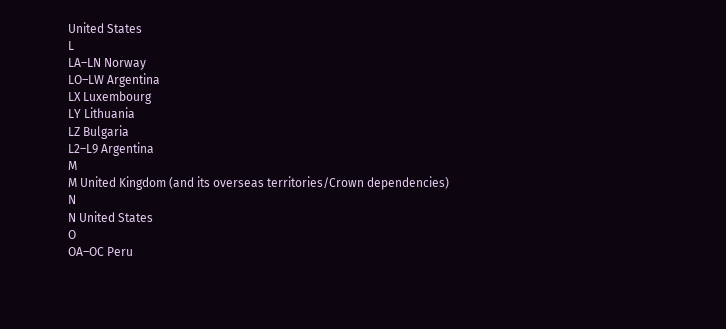United States
L
LA–LN Norway
LO–LW Argentina
LX Luxembourg
LY Lithuania
LZ Bulgaria
L2–L9 Argentina
M
M United Kingdom (and its overseas territories/Crown dependencies)
N
N United States
O
OA–OC Peru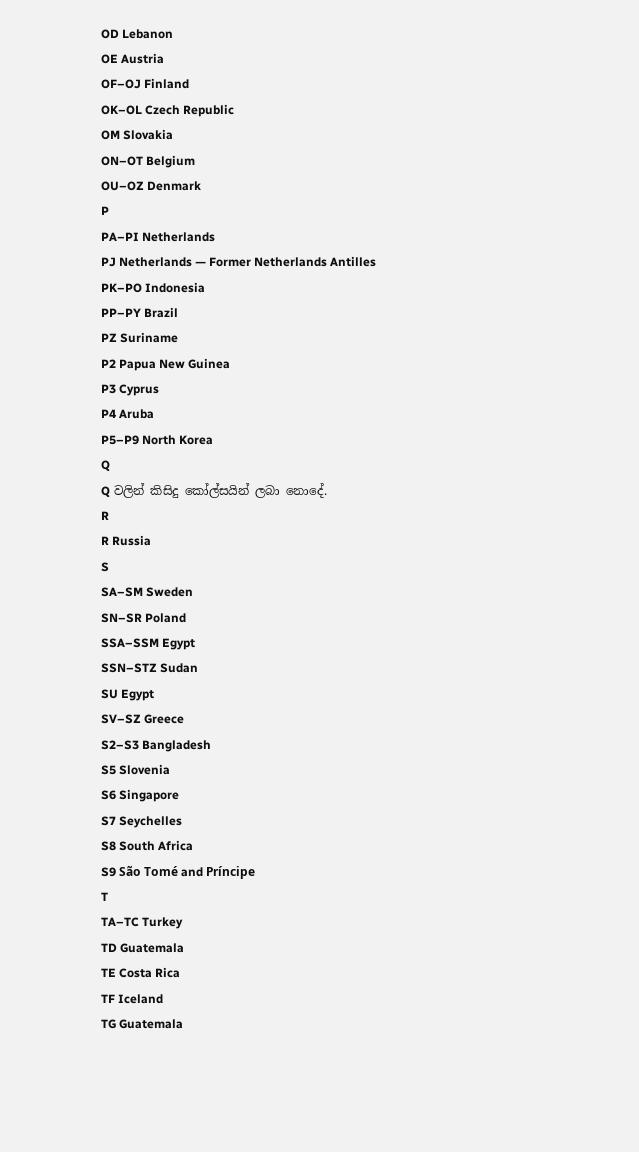OD Lebanon
OE Austria
OF–OJ Finland
OK–OL Czech Republic
OM Slovakia
ON–OT Belgium
OU–OZ Denmark
P
PA–PI Netherlands
PJ Netherlands — Former Netherlands Antilles
PK–PO Indonesia
PP–PY Brazil
PZ Suriname
P2 Papua New Guinea
P3 Cyprus
P4 Aruba
P5–P9 North Korea
Q
Q වලින් කිසිදු කෝල්සයින් ලබා නොදේ.
R
R Russia
S
SA–SM Sweden
SN–SR Poland
SSA–SSM Egypt
SSN–STZ Sudan
SU Egypt
SV–SZ Greece
S2–S3 Bangladesh
S5 Slovenia
S6 Singapore
S7 Seychelles
S8 South Africa
S9 São Tomé and Príncipe
T
TA–TC Turkey
TD Guatemala
TE Costa Rica
TF Iceland
TG Guatemala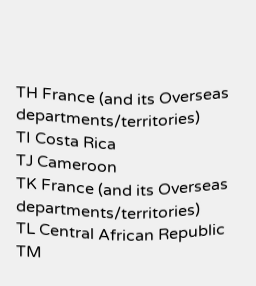TH France (and its Overseas departments/territories)
TI Costa Rica
TJ Cameroon
TK France (and its Overseas departments/territories)
TL Central African Republic
TM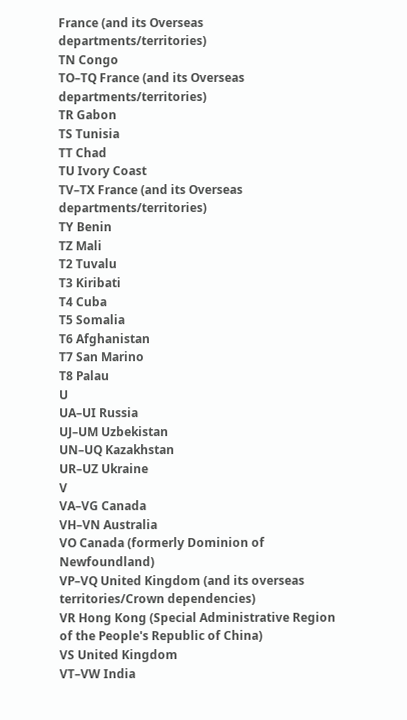France (and its Overseas departments/territories)
TN Congo
TO–TQ France (and its Overseas departments/territories)
TR Gabon
TS Tunisia
TT Chad
TU Ivory Coast
TV–TX France (and its Overseas departments/territories)
TY Benin
TZ Mali
T2 Tuvalu
T3 Kiribati
T4 Cuba
T5 Somalia
T6 Afghanistan
T7 San Marino
T8 Palau
U
UA–UI Russia
UJ–UM Uzbekistan
UN–UQ Kazakhstan
UR–UZ Ukraine
V
VA–VG Canada
VH–VN Australia
VO Canada (formerly Dominion of Newfoundland)
VP–VQ United Kingdom (and its overseas territories/Crown dependencies)
VR Hong Kong (Special Administrative Region of the People's Republic of China)
VS United Kingdom
VT–VW India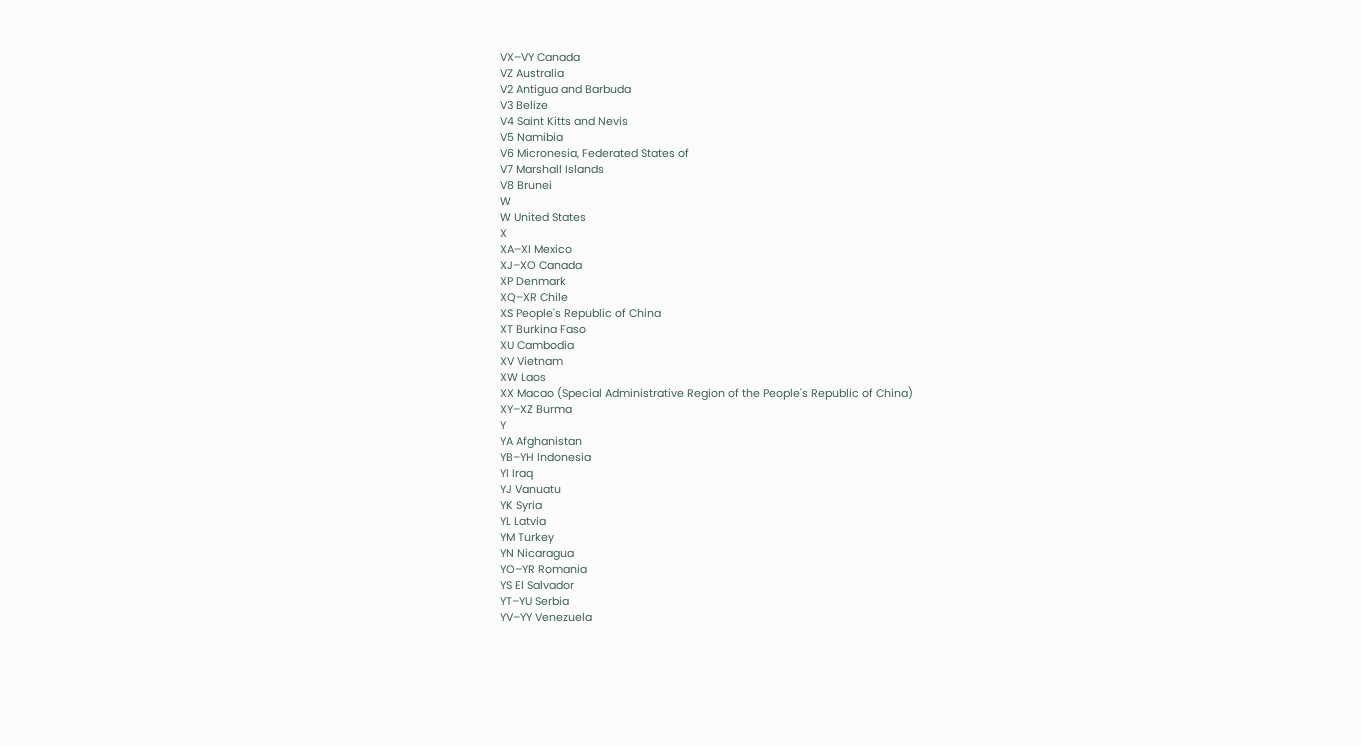VX–VY Canada
VZ Australia
V2 Antigua and Barbuda
V3 Belize
V4 Saint Kitts and Nevis
V5 Namibia
V6 Micronesia, Federated States of
V7 Marshall Islands
V8 Brunei
W
W United States
X
XA–XI Mexico
XJ–XO Canada
XP Denmark
XQ–XR Chile
XS People's Republic of China
XT Burkina Faso
XU Cambodia
XV Vietnam
XW Laos
XX Macao (Special Administrative Region of the People's Republic of China)
XY–XZ Burma
Y
YA Afghanistan
YB–YH Indonesia
YI Iraq
YJ Vanuatu
YK Syria
YL Latvia
YM Turkey
YN Nicaragua
YO–YR Romania
YS El Salvador
YT–YU Serbia
YV–YY Venezuela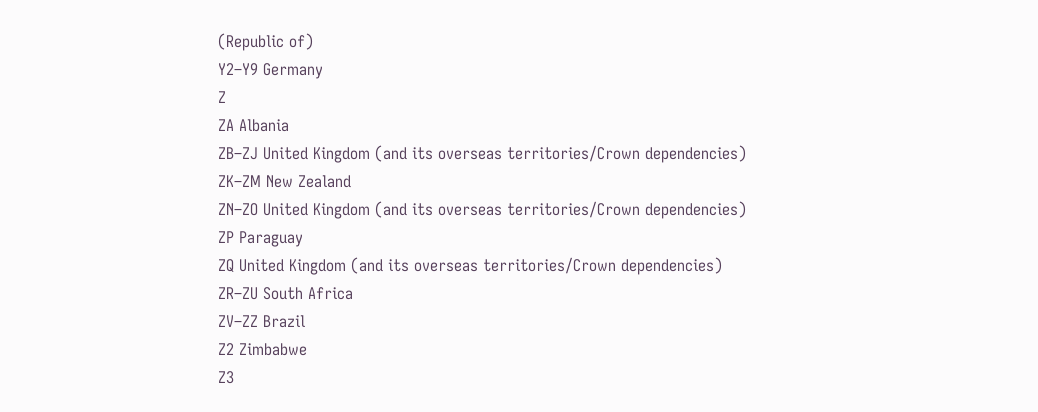(Republic of)
Y2–Y9 Germany
Z
ZA Albania
ZB–ZJ United Kingdom (and its overseas territories/Crown dependencies)
ZK–ZM New Zealand
ZN–ZO United Kingdom (and its overseas territories/Crown dependencies)
ZP Paraguay
ZQ United Kingdom (and its overseas territories/Crown dependencies)
ZR–ZU South Africa
ZV–ZZ Brazil
Z2 Zimbabwe
Z3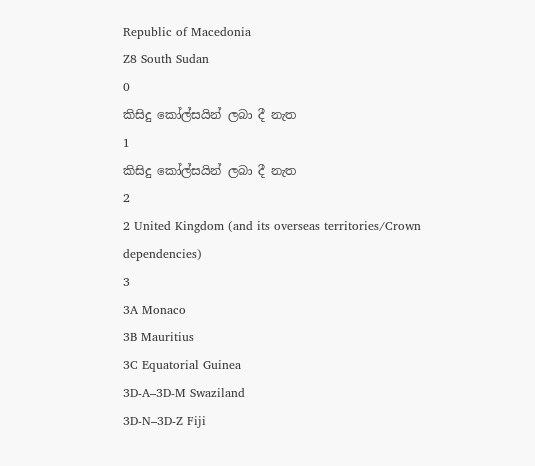Republic of Macedonia
Z8 South Sudan
0
කිසිදු කෝල්සයින් ලබා දී නැත
1
කිසිදු කෝල්සයින් ලබා දී නැත
2
2 United Kingdom (and its overseas territories/Crown dependencies)
3
3A Monaco
3B Mauritius
3C Equatorial Guinea
3D-A–3D-M Swaziland
3D-N–3D-Z Fiji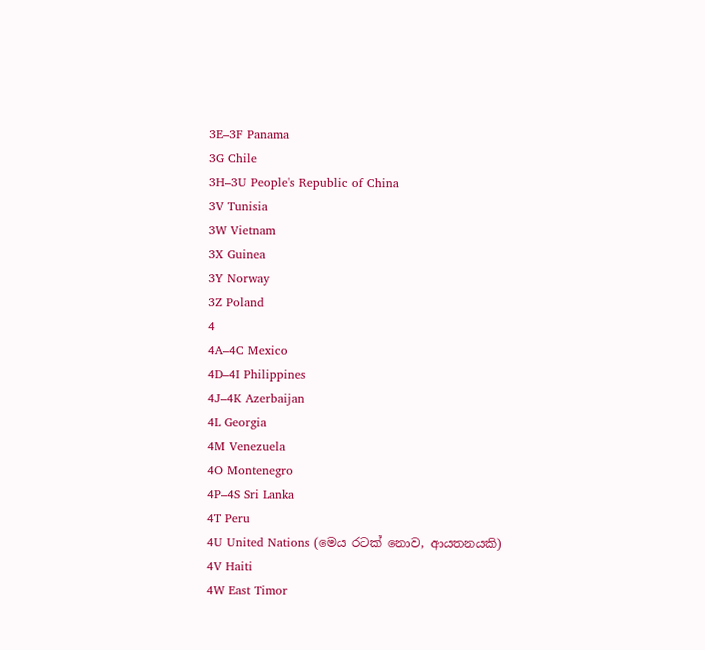3E–3F Panama
3G Chile
3H–3U People's Republic of China
3V Tunisia
3W Vietnam
3X Guinea
3Y Norway
3Z Poland
4
4A–4C Mexico
4D–4I Philippines
4J–4K Azerbaijan
4L Georgia
4M Venezuela
4O Montenegro
4P–4S Sri Lanka
4T Peru
4U United Nations (මෙය රටක් නොව, ආයතනයකි)
4V Haiti
4W East Timor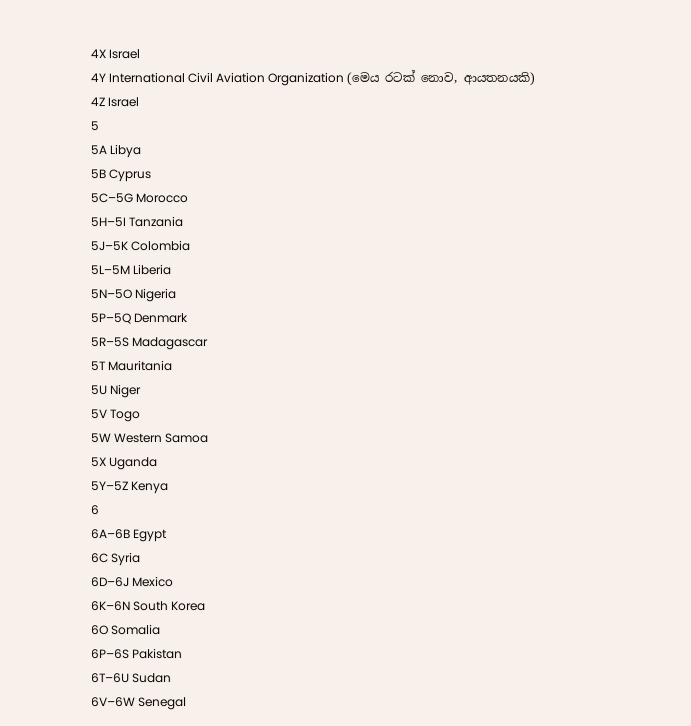4X Israel
4Y International Civil Aviation Organization (මෙය රටක් නොව, ආයතනයකි)
4Z Israel
5
5A Libya
5B Cyprus
5C–5G Morocco
5H–5I Tanzania
5J–5K Colombia
5L–5M Liberia
5N–5O Nigeria
5P–5Q Denmark
5R–5S Madagascar
5T Mauritania
5U Niger
5V Togo
5W Western Samoa
5X Uganda
5Y–5Z Kenya
6
6A–6B Egypt
6C Syria
6D–6J Mexico
6K–6N South Korea
6O Somalia
6P–6S Pakistan
6T–6U Sudan
6V–6W Senegal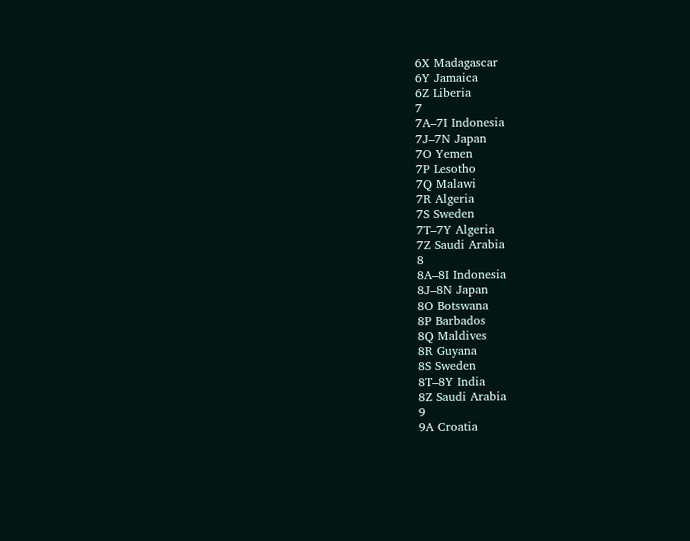6X Madagascar
6Y Jamaica
6Z Liberia
7
7A–7I Indonesia
7J–7N Japan
7O Yemen
7P Lesotho
7Q Malawi
7R Algeria
7S Sweden
7T–7Y Algeria
7Z Saudi Arabia
8
8A–8I Indonesia
8J–8N Japan
8O Botswana
8P Barbados
8Q Maldives
8R Guyana
8S Sweden
8T–8Y India
8Z Saudi Arabia
9
9A Croatia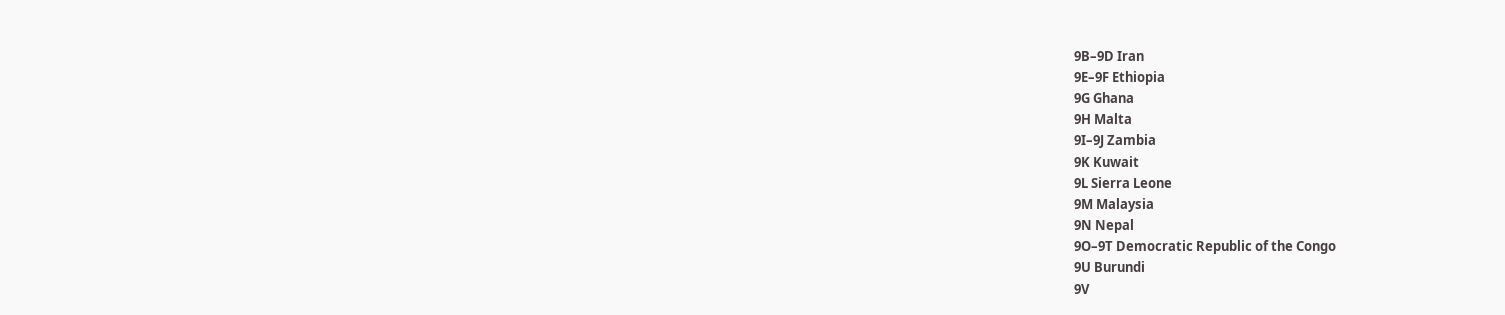9B–9D Iran
9E–9F Ethiopia
9G Ghana
9H Malta
9I–9J Zambia
9K Kuwait
9L Sierra Leone
9M Malaysia
9N Nepal
9O–9T Democratic Republic of the Congo
9U Burundi
9V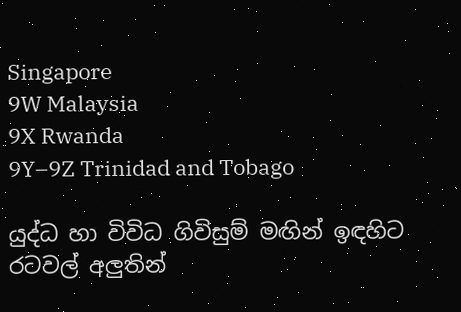Singapore
9W Malaysia
9X Rwanda
9Y–9Z Trinidad and Tobago

යුද්ධ හා විවිධ ගිවිසුම් මඟින් ඉඳහිට රටවල් අලුතින්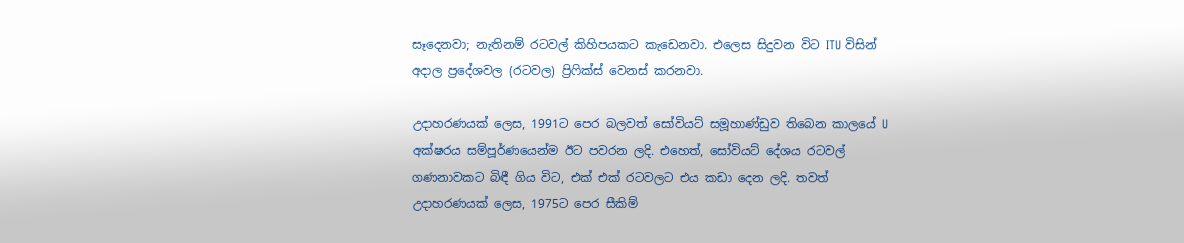සෑදෙනවා; නැතිනම් රටවල් කිහිපයකට කැඩෙනවා. එලෙස සිදුවන විට ITU විසින් අදාල ප්‍රදේශවල (රටවල) ප්‍රිෆික්ස් වෙනස් කරනවා.

උදාහරණයක් ලෙස, 1991ට පෙර බලවත් සෝවියට් සමූහාණ්ඩුව තිබෙන කාලයේ U අක්ෂරය සම්පූර්ණයෙන්ම ඊට පවරන ලදි. එහෙත්, සෝවියට් දේශය රටවල් ගණනාවකට බිඳී ගිය විට, එක් එක් රටවලට එය කඩා දෙන ලදි. තවත් උදාහරණයක් ලෙස, 1975ට පෙර සීකිම්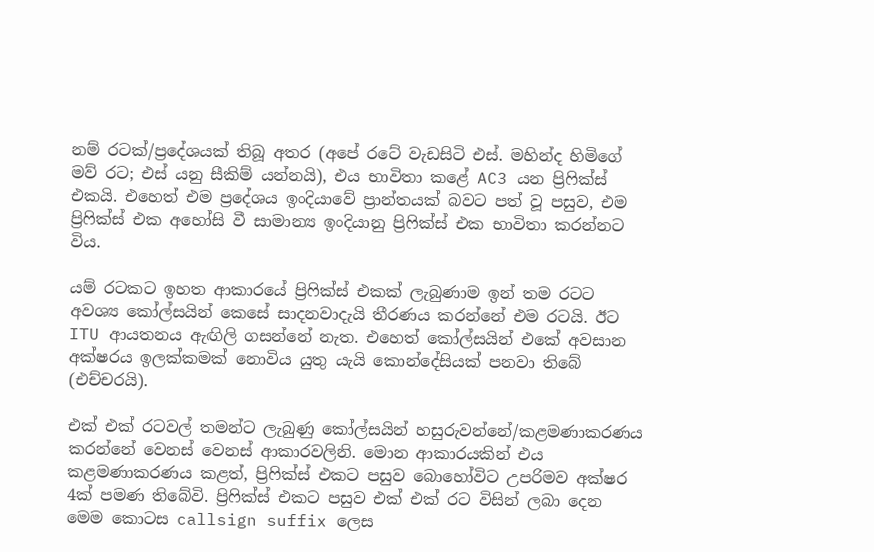නම් රටක්/ප්‍රදේශයක් තිබූ අතර (අපේ රටේ වැඩසිටි එස්. මහින්ද හිමිගේ මව් රට; එස් යනු සීකිම් යන්නයි), එය භාවිතා කළේ AC3 යන ප්‍රිෆික්ස් එකයි. එහෙත් එම ප්‍රදේශය ඉංදියාවේ ප්‍රාන්තයක් බවට පත් වූ පසුව, එම ප්‍රිෆික්ස් එක අහෝසි වී සාමාන්‍ය ඉංදියානු ප්‍රිෆික්ස් එක භාවිතා කරන්නට විය.

යම් රටකට ඉහත ආකාරයේ ප්‍රිෆික්ස් එකක් ලැබුණාම ඉන් තම රටට අවශ්‍ය කෝල්සයින් කෙසේ සාදනවාදැයි තීරණය කරන්නේ එම රටයි. ඊට ITU ආයතනය ඇඟිලි ගසන්නේ නැත. එහෙත් කෝල්සයින් එකේ අවසාන අක්ෂරය ඉලක්කමක් නොවිය යුතු යැයි කොන්දේසියක් පනවා තිබේ (එච්චරයි).

එක් එක් රටවල් තමන්ට ලැබුණු කෝල්සයින් හසුරුවන්නේ/කළමණාකරණය කරන්නේ වෙනස් වෙනස් ආකාරවලිනි. මොන ආකාරයකින් එය කළමණාකරණය කළත්, ප්‍රිෆික්ස් එකට පසුව බොහෝවිට උපරිමව අක්ෂර 4ක් පමණ තිබේවි. ප්‍රිෆික්ස් එකට පසුව එක් එක් රට විසින් ලබා දෙන මෙම කොටස callsign suffix ලෙස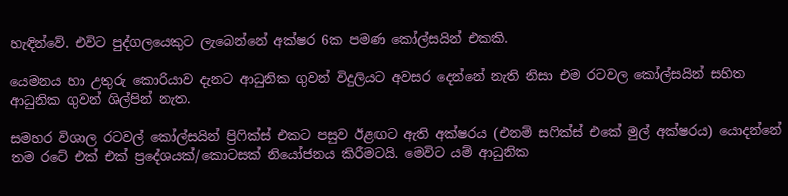හැඳින්වේ. එවිට පුද්ගලයෙකුට ලැබෙන්නේ අක්ෂර 6ක පමණ කෝල්සයින් එකකි.

යෙමනය හා උතුරු කොරියාව දැනට ආධුනික ගුවන් විදුලියට අවසර දෙන්නේ නැති නිසා එම රටවල කෝල්සයින් සහිත ආධුනික ගුවන් ශිල්පින් නැත.

සමහර විශාල රටවල් කෝල්සයින් ප්‍රිෆික්ස් එකට පසුව ඊළඟට ඇති අක්ෂරය (එනම් සෆික්ස් එකේ මුල් අක්ෂරය) යොදන්නේ තම රටේ එක් එක් ප්‍රදේශයක්/කොටසක් නියෝජනය කිරීමටයි. මෙවිට යම් ආධුනික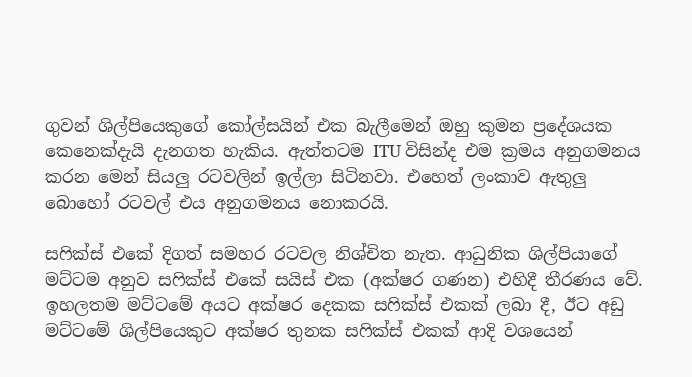ගුවන් ශිල්පියෙකුගේ කෝල්සයින් එක බැලීමෙන් ඔහු කුමන ප්‍රදේශයක කෙනෙක්දැයි දැනගත හැකිය. ඇත්තටම ITU විසින්ද එම ක්‍රමය අනුගමනය කරන මෙන් සියලු රටවලින් ඉල්ලා සිටිනවා. එහෙත් ලංකාව ඇතුලු බොහෝ රටවල් එය අනුගමනය නොකරයි.

සෆික්ස් එකේ දිගත් සමහර රටවල නිශ්චිත නැත. ආධුනික ශිල්පියාගේ මට්ටම අනුව සෆික්ස් එකේ සයිස් එක (අක්ෂර ගණන) එහිදී තීරණය වේ. ඉහලතම මට්ටමේ අයට අක්ෂර දෙකක සෆික්ස් එකක් ලබා දී, ඊට අඩු මට්ටමේ ශිල්පියෙකුට අක්ෂර තුනක සෆික්ස් එකක් ආදි වශයෙන්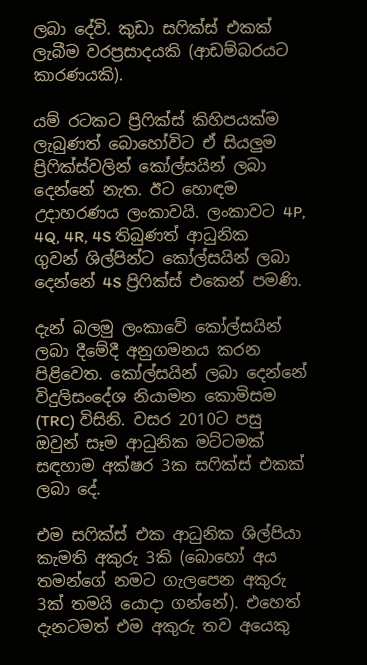ලබා දේවි. කුඩා සෆික්ස් එකක් ලැබීම වරප්‍රසාදයකි (ආඩම්බරයට කාරණයකි).

යම් රටකට ප්‍රිෆික්ස් කිහිපයක්ම ලැබුණත් බොහෝවිට ඒ සියලුම ප්‍රිෆික්ස්වලින් කෝල්සයින් ලබා දෙන්නේ නැත. ඊට හොඳම උදාහරණය ලංකාවයි. ලංකාවට 4P, 4Q, 4R, 4S තිබුණත් ආධුනික ගුවන් ශිල්පින්ට කෝල්සයින් ලබා දෙන්නේ 4S ප්‍රිෆික්ස් එකෙන් පමණි.

දැන් බලමු ලංකාවේ කෝල්සයින් ලබා දීමේදී අනුගමනය කරන පිළිවෙත. කෝල්සයින් ලබා දෙන්නේ විදුලිසංදේශ නියාමන කොමිසම (TRC) විසිනි. වසර 2010ට පසු ඔවුන් සෑම ආධුනික මට්ටමක් සඳහාම අක්ෂර 3ක සෆික්ස් එකක් ලබා දේ.

එම සෆික්ස් එක ආධුනික ශිල්පියා කැමති අකුරු 3කි (බොහෝ අය තමන්ගේ නමට ගැලපෙන අකුරු 3ක් තමයි යොදා ගන්නේ). එහෙත් දැනටමත් එම අකුරු තව අයෙකු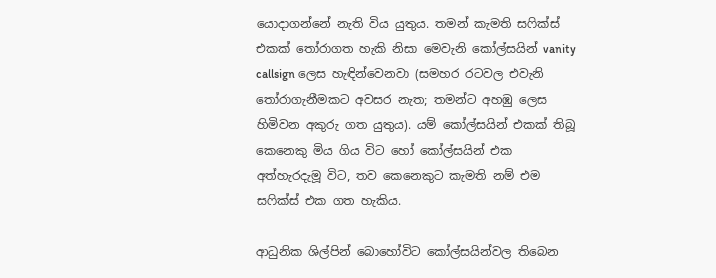යොදාගන්නේ නැති විය යුතුය. තමන් කැමති සෆික්ස් එකක් තෝරාගත හැකි නිසා මෙවැනි කෝල්සයින් vanity callsign ලෙස හැඳින්වෙනවා (සමහර රටවල එවැනි තෝරාගැනීමකට අවසර නැත; තමන්ට අහඹු ලෙස හිමිවන අකුරු ගත යුතුය). යම් කෝල්සයින් එකක් තිබූ කෙනෙකු මිය ගිය විට හෝ කෝල්සයින් එක අත්හැරදැමූ විට, තව කෙනෙකුට කැමති නම් එම සෆික්ස් එක ගත හැකිය.

ආධුනික ශිල්පින් බොහෝවිට කෝල්සයින්වල තිබෙන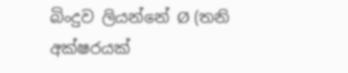බිංදුව ලියන්නේ Ø (තනි අක්ෂරයක්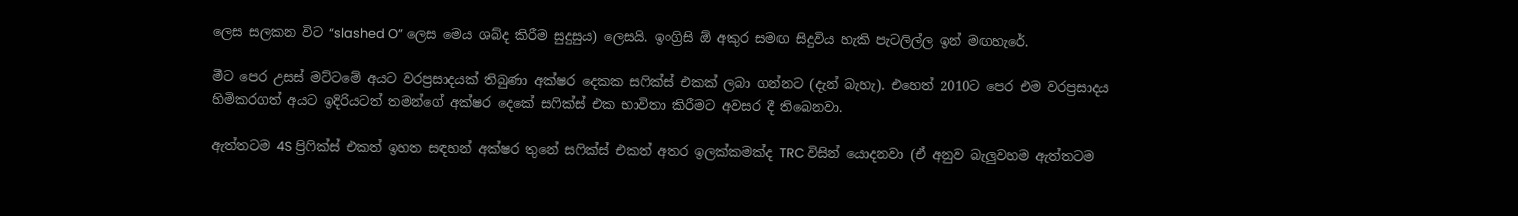ලෙස සලකන විට “slashed O” ලෙස මෙය ශබ්ද කිරීම සුදුසුය) ලෙසයි. ඉංග්‍රිසි ඕ අකුර සමඟ සිදුවිය හැකි පැටලිල්ල ඉන් මඟහැරේ.

මීට පෙර උසස් මට්ටමේ අයට වරප්‍රසාදයක් තිබුණා අක්ෂර දෙකක සෆික්ස් එකක් ලබා ගන්නට (දැන් බැහැ). එහෙත් 2010ට පෙර එම වරප්‍රසාදය හිමිකරගත් අයට ඉදිරියටත් තමන්ගේ අක්ෂර දෙකේ සෆික්ස් එක භාවිතා කිරීමට අවසර දී තිබෙනවා.

ඇත්තටම 4S ප්‍රිෆික්ස් එකත් ඉහත සඳහන් අක්ෂර තුනේ සෆික්ස් එකත් අතර ඉලක්කමක්ද TRC විසින් යොදනවා (ඒ අනුව බැලුවහම ඇත්තටම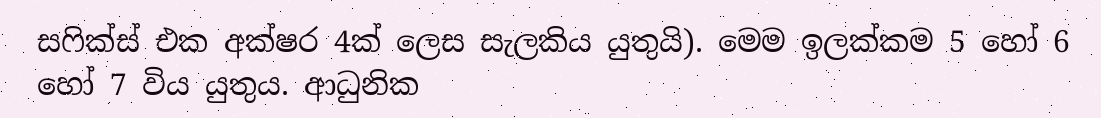සෆික්ස් එක අක්ෂර 4ක් ලෙස සැලකිය යුතුයි). මෙම ඉලක්කම 5 හෝ 6 හෝ 7 විය යුතුය. ආධුනික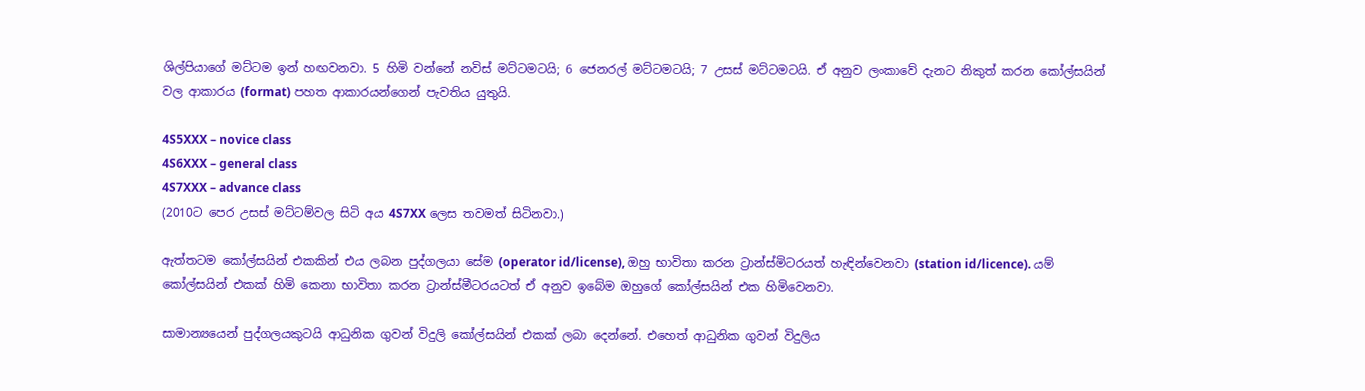ශිල්පියාගේ මට්ටම ඉන් හඟවනවා. 5 හිමි වන්නේ නවිස් මට්ටමටයි; 6 ජෙනරල් මට්ටමටයි; 7 උසස් මට්ටමටයි. ඒ අනුව ලංකාවේ දැනට නිකුත් කරන කෝල්සයින් වල ආකාරය (format) පහත ආකාරයන්ගෙන් පැවතිය යුතුයි.

4S5XXX – novice class
4S6XXX – general class
4S7XXX – advance class
(2010ට පෙර උසස් මට්ටම්වල සිටි අය 4S7XX ලෙස තවමත් සිටිනවා.)

ඇත්තටම කෝල්සයින් එකකින් එය ලබන පුද්ගලයා සේම (operator id/license), ඔහු භාවිතා කරන ට්‍රාන්ස්මිටරයත් හැඳින්වෙනවා (station id/licence). යම් කෝල්සයින් එකක් හිමි කෙනා භාවිතා කරන ට්‍රාන්ස්මීටරයටත් ඒ අනුව ඉබේම ඔහුගේ කෝල්සයින් එක හිමිවෙනවා.

සාමාන්‍යයෙන් පුද්ගලයකුටයි ආධුනික ගුවන් විදුලි කෝල්සයින් එකක් ලබා දෙන්නේ. එහෙත් ආධුනික ගුවන් විදුලිය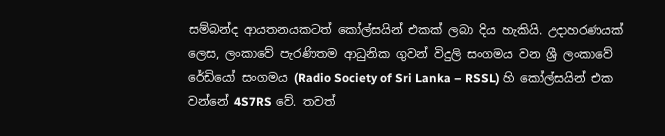සම්බන්ද ආයතනයකටත් කෝල්සයින් එකක් ලබා දිය හැකියි. උදාහරණයක් ලෙස, ලංකාවේ පැරණිතම ආධුනික ගුවන් විදුලි සංගමය වන ශ්‍රී ලංකාවේ රේඩියෝ සංගමය (Radio Society of Sri Lanka – RSSL) හි කෝල්සයින් එක වන්නේ 4S7RS වේ. තවත්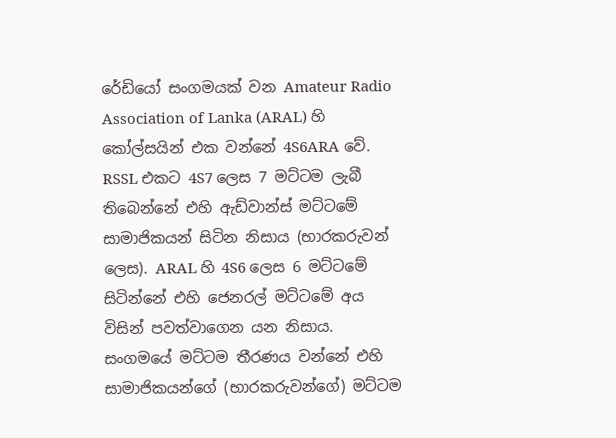රේඩියෝ සංගමයක් වන Amateur Radio Association of Lanka (ARAL) හි කෝල්සයින් එක වන්නේ 4S6ARA වේ. RSSL එකට 4S7 ලෙස 7 මට්ටම ලැබී තිබෙන්නේ එහි ඇඩ්වාන්ස් මට්ටමේ සාමාජිකයන් සිටින නිසාය (භාරකරුවන් ලෙස). ARAL හි 4S6 ලෙස 6 මට්ටමේ සිටින්නේ එහි ජෙනරල් මට්ටමේ අය විසින් පවත්වාගෙන යන නිසාය. සංගමයේ මට්ටම තීරණය වන්නේ එහි සාමාජිකයන්ගේ (භාරකරුවන්ගේ) මට්ටම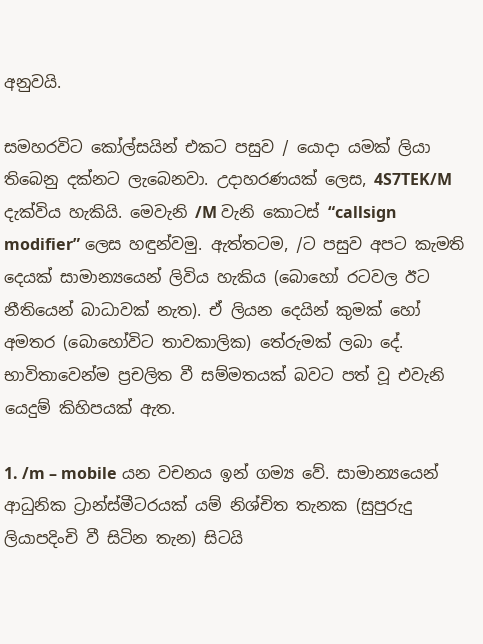අනුවයි.

සමහරවිට කෝල්සයින් එකට පසුව / යොදා යමක් ලියා තිබෙනු දක්නට ලැබෙනවා. උදාහරණයක් ලෙස, 4S7TEK/M දැක්විය හැකියි. මෙවැනි /M වැනි කොටස් “callsign modifier” ලෙස හඳුන්වමු. ඇත්තටම, /ට පසුව අපට කැමති දෙයක් සාමාන්‍යයෙන් ලිවිය හැකිය (බොහෝ රටවල ඊට නීතියෙන් බාධාවක් නැත). ඒ ලියන දෙයින් කුමක් හෝ අමතර (බොහෝවිට තාවකාලික) තේරුමක් ලබා දේ. භාවිතාවෙන්ම ප්‍රචලිත වී සම්මතයක් බවට පත් වූ එවැනි යෙදුම් කිහිපයක් ඇත.

1. /m – mobile යන වචනය ඉන් ගම්‍ය වේ. සාමාන්‍යයෙන් ආධුනික ට්‍රාන්ස්මීටරයක් යම් නිශ්චිත තැනක (සුපුරුදු ලියාපදිංචි වී සිටින තැන) සිටයි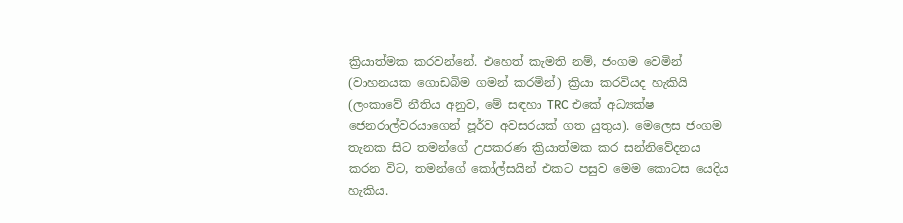ක්‍රියාත්මක කරවන්නේ. එහෙත් කැමති නම්, ජංගම වෙමින් (වාහනයක ගොඩබිම ගමන් කරමින්) ක්‍රියා කරවියද හැකියි (ලංකාවේ නීතිය අනුව, මේ සඳහා TRC එකේ අධ්‍යක්ෂ ජෙනරාල්වරයාගෙන් පූර්ව අවසරයක් ගත යුතුය). මෙලෙස ජංගම තැනක සිට තමන්ගේ උපකරණ ක්‍රියාත්මක කර සන්නිවේදනය කරන විට, තමන්ගේ කෝල්සයින් එකට පසුව මෙම කොටස යෙදිය හැකිය.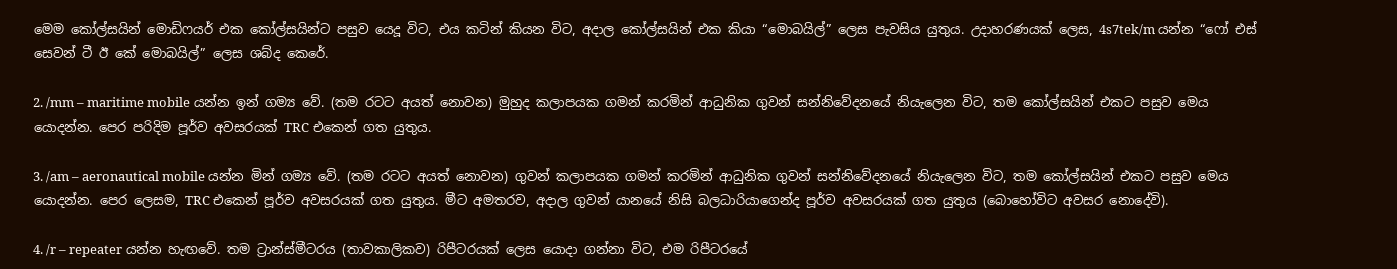මෙම කෝල්සයින් මොඩිෆයර් එක කෝල්සයින්ට පසුව යෙදූ විට, එය කටින් කියන විට, අදාල කෝල්සයින් එක කියා “මොබයිල්” ලෙස පැවසිය යුතුය. උදාහරණයක් ලෙස, 4s7tek/m යන්න “ෆෝ එස් සෙවන් ටී ඊ කේ මොබයිල්” ලෙස ශබ්ද කෙරේ.

2. /mm – maritime mobile යන්න ඉන් ගම්‍ය වේ. (තම රටට අයත් නොවන) මුහුද කලාපයක ගමන් කරමින් ආධුනික ගුවන් සන්නිවේදනයේ නියැලෙන විට, තම කෝල්සයින් එකට පසුව මෙය යොදන්න. පෙර පරිදිම පූර්ව අවසරයක් TRC එකෙන් ගත යුතුය.

3. /am – aeronautical mobile යන්න මින් ගම්‍ය වේ. (තම රටට අයත් නොවන) ගුවන් කලාපයක ගමන් කරමින් ආධුනික ගුවන් සන්නිවේදනයේ නියැලෙන විට, තම කෝල්සයින් එකට පසුව මෙය යොදන්න. පෙර ලෙසම, TRC එකෙන් පූර්ව අවසරයක් ගත යුතුය. මීට අමතරව, අදාල ගුවන් යානයේ නිසි බලධාරියාගෙන්ද පූර්ව අවසරයක් ගත යුතුය (බොහෝවිට අවසර නොදේවි).

4. /r – repeater යන්න හැඟවේ. තම ට්‍රාන්ස්මීටරය (තාවකාලිකව) රිපීටරයක් ලෙස යොදා ගන්නා විට, එම රිපීටරයේ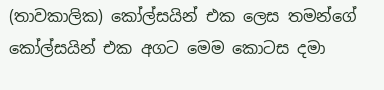(තාවකාලික) කෝල්සයින් එක ලෙස තමන්ගේ කෝල්සයින් එක අගට මෙම කොටස දමා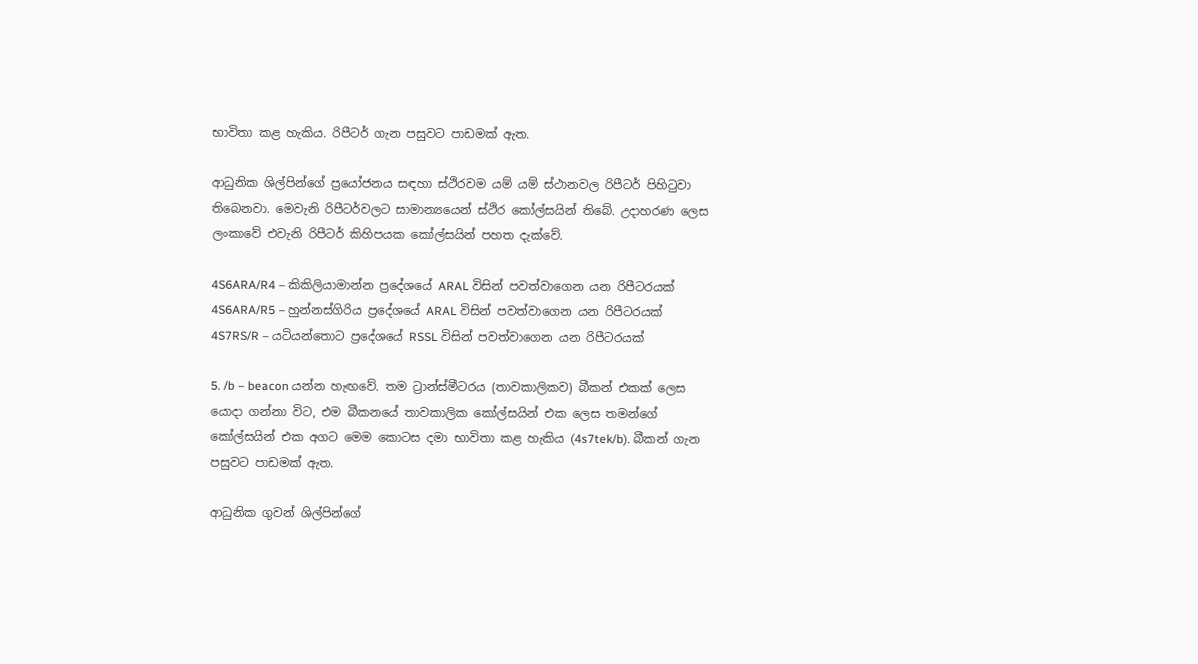භාවිතා කළ හැකිය. රිපීටර් ගැන පසුවට පාඩමක් ඇත.

ආධුනික ශිල්පින්ගේ ප්‍රයෝජනය සඳහා ස්ථිරවම යම් යම් ස්ථානවල රිපීටර් පිහිටුවා තිබෙනවා. මෙවැනි රිපීටර්වලට සාමාන්‍යයෙන් ස්ථිර කෝල්සයින් තිබේ. උදාහරණ ලෙස ලංකාවේ එවැනි රිපීටර් කිහිපයක කෝල්සයින් පහත දැක්වේ.

4S6ARA/R4 – කිකිලියාමාන්න ප්‍රදේශයේ ARAL විසින් පවත්වාගෙන යන රිපීටරයක්
4S6ARA/R5 – හුන්නස්ගිරිය ප්‍රදේශයේ ARAL විසින් පවත්වාගෙන යන රිපීටරයක්
4S7RS/R – යටියන්තොට ප්‍රදේශයේ RSSL විසින් පවත්වාගෙන යන රිපීටරයක්

5. /b – beacon යන්න හැඟවේ. තම ට්‍රාන්ස්මීටරය (තාවකාලිකව) බීකන් එකක් ලෙස යොදා ගන්නා විට, එම බීකනයේ තාවකාලික කෝල්සයින් එක ලෙස තමන්ගේ කෝල්සයින් එක අගට මෙම කොටස දමා භාවිතා කළ හැකිය (4s7tek/b). බීකන් ගැන පසුවට පාඩමක් ඇත.

ආධුනික ගුවන් ශිල්පින්ගේ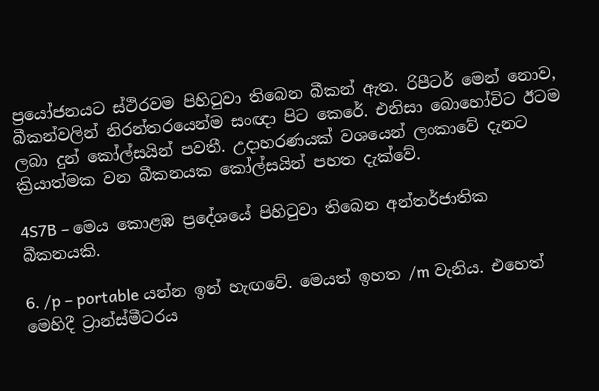ප්‍රයෝජනයට ස්ථිරවම පිහිටුවා තිබෙන බීකන් ඇත. රිපීටර් මෙන් නොව, බීකන්වලින් නිරන්තරයෙන්ම සංඥා පිට කෙරේ. එනිසා බොහෝවිට ඊටම ලබා දුන් කෝල්සයින් පවතී. උදාහරණයක් වශයෙන් ලංකාවේ දැනට ක්‍රියාත්මක වන බීකනයක කෝල්සයින් පහත දැක්වේ.

4S7B – මෙය කොළඹ ප්‍රදේශයේ පිහිටුවා තිබෙන අන්තර්ජාතික බීකනයකි.

6. /p – portable යන්න ඉන් හැඟවේ. මෙයත් ඉහත /m වැනිය. එහෙත් මෙහිදී ට්‍රාන්ස්මීටරය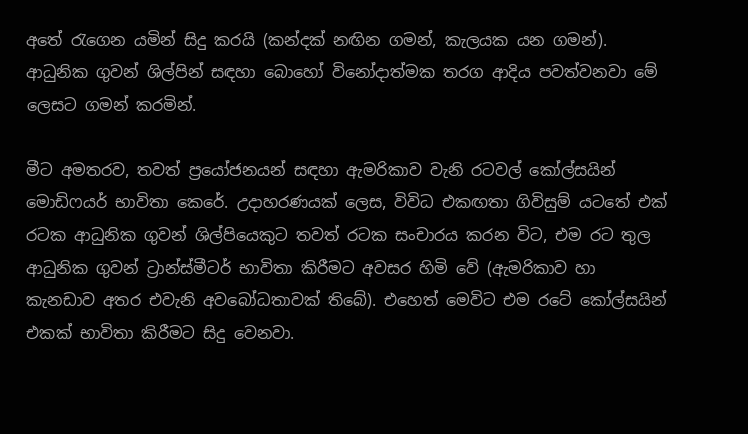අතේ රැගෙන යමින් සිදු කරයි (කන්දක් නඟින ගමන්, කැලයක යන ගමන්). ආධුනික ගුවන් ශිල්පින් සඳහා බොහෝ විනෝදාත්මක තරග ආදිය පවත්වනවා මේ ලෙසට ගමන් කරමින්.

මීට අමතරව, තවත් ප්‍රයෝජනයන් සඳහා ඇමරිකාව වැනි රටවල් කෝල්සයින් මොඩිෆයර් භාවිතා කෙරේ. උදාහරණයක් ලෙස, විවිධ එකඟතා ගිවිසුම් යටතේ එක් රටක ආධුනික ගුවන් ශිල්පියෙකුට තවත් රටක සංචාරය කරන විට, එම රට තුල ආධුනික ගුවන් ට්‍රාන්ස්මීටර් භාවිතා කිරීමට අවසර හිමි වේ (ඇමරිකාව හා කැනඩාව අතර එවැනි අවබෝධතාවක් තිබේ). එහෙත් මෙවිට එම රටේ කෝල්සයින් එකක් භාවිතා කිරීමට සිදු වෙනවා.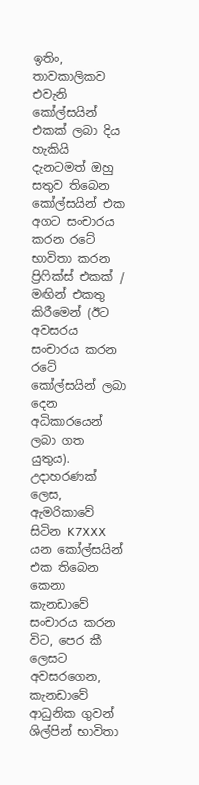ඉතිං, තාවකාලිකව එවැනි කෝල්සයින් එකක් ලබා දිය හැකියි දැනටමත් ඔහු සතුව තිබෙන කෝල්සයින් එක අගට සංචාරය කරන රටේ භාවිතා කරන ප්‍රිෆික්ස් එකක් / මඟින් එකතු කිරීමෙන් (ඊට අවසරය සංචාරය කරන රටේ කෝල්සයින් ලබා දෙන අධිකාරයෙන් ලබා ගත යුතුය). උදාහරණක් ලෙස, ඇමරිකාවේ සිටින K7XXX යන කෝල්සයින් එක තිබෙන කෙනා කැනඩාවේ සංචාරය කරන විට, පෙර කී ලෙසට අවසරගෙන, කැනඩාවේ ආධුනික ගුවන් ශිල්පින් භාවිතා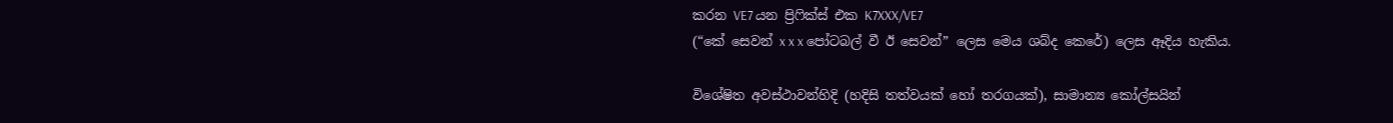කරන VE7 යන ප්‍රිෆික්ස් එක K7XXX/VE7
(“කේ සෙවන් x x x පෝටබල් වී ඊ සෙවන්” ලෙස මෙය ශබ්ද කෙරේ) ලෙස ඈදිය හැකිය.

විශේෂිත අවස්ථාවන්හිදි (හදිසි තත්වයක් හෝ තරගයක්), සාමාන්‍ය කෝල්සයින්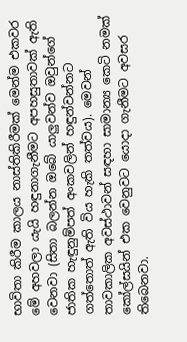භාවිතා කිරීම කාලය නාස්තිකිරීමක් මෙන්ම එකවර මේ අහවලා යැයි හඳුනාගැනීමට අපහසුතාවක් ඇති වෙනවා (සිතා බලන්න ඔබේ යාලුවන්ව ඔවුන්ගේ ජාතික හැඳුනුම්පත් අංකවලින් හඳුන්වන්නට ගත්තොත් ඇති විය හැකි තත්වය). මෙවන් තාවකාලික අවස්ථාවන් සඳහා සාමාන්‍ය කෙටි නමක් කෝල්සයින් එක වෙනුවට යොදා ගැනීමට අවසර තිබෙනවා.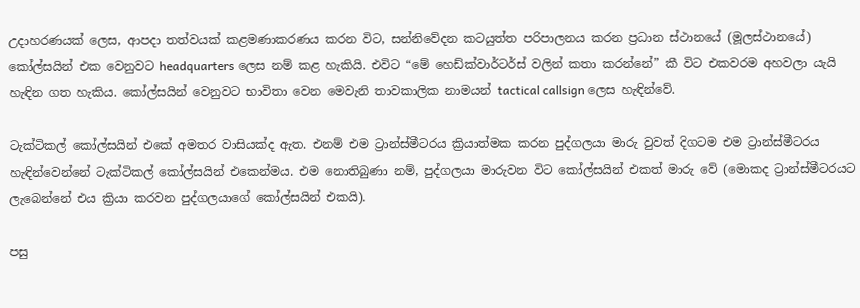උදාහරණයක් ලෙස, ආපදා තත්වයක් කළමණාකරණය කරන විට, සන්නිවේදන කටයුත්ත පරිපාලනය කරන ප්‍රධාන ස්ථානයේ (මූලස්ථානයේ) කෝල්සයින් එක වෙනුවට headquarters ලෙස නම් කළ හැකියි. එවිට “මේ හෙඩ්ක්වාර්ටර්ස් වලින් කතා කරන්නේ” කී විට එකවරම අහවලා යැයි හැඳින ගත හැකිය. කෝල්සයින් වෙනුවට භාවිතා වෙන මෙවැනි තාවකාලික නාමයන් tactical callsign ලෙස හැඳින්වේ.

ටැක්ටිකල් කෝල්සයින් එකේ අමතර වාසියක්ද ඇත. එනම් එම ට්‍රාන්ස්මීටරය ක්‍රියාත්මක කරන පුද්ගලයා මාරු වුවත් දිගටම එම ට්‍රාන්ස්මීටරය හැඳින්වෙන්නේ ටැක්ටිකල් කෝල්සයින් එකෙන්මය. එම නොතිබුණා නම්, පුද්ගලයා මාරුවන විට කෝල්සයින් එකත් මාරු වේ (මොකද ට්‍රාන්ස්මීටරයට ලැබෙන්නේ එය ක්‍රියා කරවන පුද්ගලයාගේ කෝල්සයින් එකයි).

පසු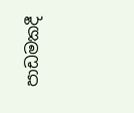පාඩමකදී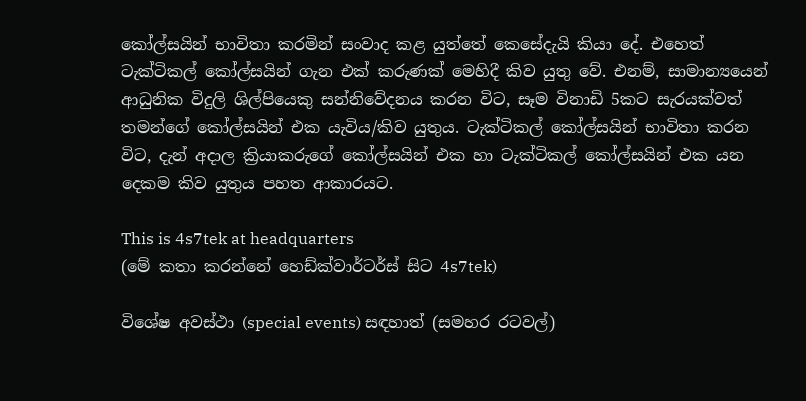කෝල්සයින් භාවිතා කරමින් සංවාද කළ යුත්තේ කෙසේදැයි කියා දේ. එහෙත් ටැක්ටිකල් කෝල්සයින් ගැන එක් කරුණක් මෙහිදී කිව යුතු වේ. එනම්, සාමාන්‍යයෙන් ආධුනික විදුලි ශිල්පියෙකු සන්නිවේදනය කරන විට, සෑම විනාඩි 5කට සැරයක්වත් තමන්ගේ කෝල්සයින් එක යැවිය/කිව යුතුය. ටැක්ටිකල් කෝල්සයින් භාවිතා කරන විට, දැන් අදාල ක්‍රියාකරුගේ කෝල්සයින් එක හා ටැක්ටිකල් කෝල්සයින් එක යන දෙකම කිව යුතුය පහත ආකාරයට.

This is 4s7tek at headquarters
(මේ කතා කරන්නේ හෙඩ්ක්වාර්ටර්ස් සිට 4s7tek)

විශේෂ අවස්ථා (special events) සඳහාත් (සමහර රටවල්)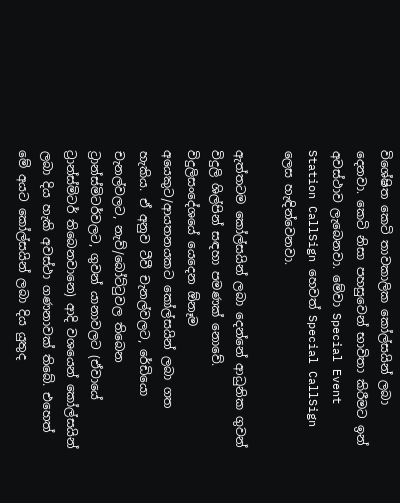විශේෂිත කෙටි තාවකාලික කෝල්සයින් ලබා දෙනවා. කෙටි නිසා පහසුවෙන් භාවිතා කිරීමට ඉන් අවස්ථාව ලැබෙනවා. මේවා Special Event Station CallSign හෙවත් Special CallSign ලෙස හැඳින්වෙනවා.

ඇත්තටම කෝල්සයින් ලබා දෙන්නේ ආධුනික ගුවන් විදුලි ශිල්පින් සඳහා පමණක් නොවේ. විදුලිසංදේශයේ යෙදෙන ඕනෑම අයෙකුට/ආයතනයකට කෝල්සයින් ලබා ගත හැකිය. ඒ අනුව ටීවී චැනල්වලට, රේඩියො චැනල්වලට, නැව්/බෝට්ටුවල තිබෙන ට්‍රාන්ස්මිටර්වලට, ගුවන් යානාවලට (ඒවායේ ට්‍රාන්ස්මිටර් තිබෙනවානෙ) ආදි වශයෙන් කෝල්සයින් ලබා දිය හැකි අවස්ථා ගණනාවක් තිබේ. එහෙත් මේ අයට කෝල්සයින් ලබා දිය යුතුද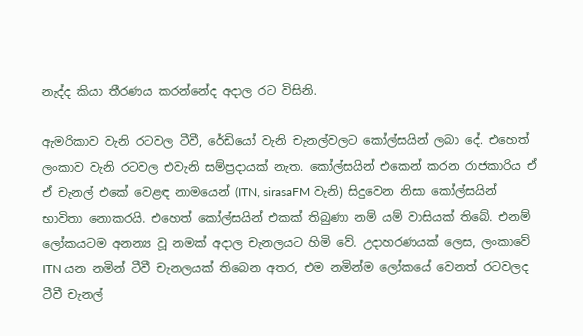නැද්ද කියා තීරණය කරන්නේද අදාල රට විසිනි.

ඇමරිකාව වැනි රටවල ටීවී, රේඩියෝ වැනි චැනල්වලට කෝල්සයින් ලබා දේ. එහෙත් ලංකාව වැනි රටවල එවැනි සම්ප්‍රදායක් නැත. කෝල්සයින් එකෙන් කරන රාජකාරිය ඒ ඒ චැනල් එකේ වෙළඳ නාමයෙන් (ITN, sirasaFM වැනි) සිදුවෙන නිසා කෝල්සයින් භාවිතා නොකරයි. එහෙත් කෝල්සයින් එකක් තිබුණා නම් යම් වාසියක් තිබේ. එනම් ලෝකයටම අනන්‍ය වූ නමක් අදාල චැනලයට හිමි වේ. උදාහරණයක් ලෙස, ලංකාවේ ITN යන නමින් ටීවී චැනලයක් තිබෙන අතර, එම නමින්ම ලෝකයේ වෙනත් රටවලද ටීවී චැනල්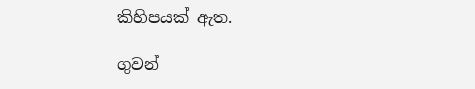කිහිපයක් ඇත.

ගුවන්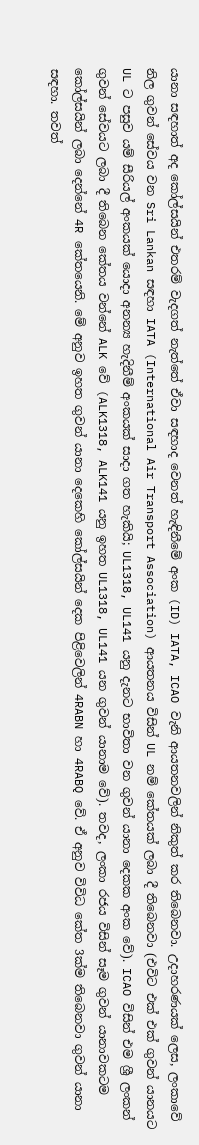යානා සඳහාත් අද කෝල්සයින් එතරම් වැදගත් නැත්තේ ඒවා සඳහාද වෙනත් හැඳිනීමේ අංක (ID) IATA, ICAO වැනි ආයතනවලින් නිකුත් කර තිබෙනවා. උදාහරණයක් ලෙස, ලංකාවේ නිල ගුවන් සේවය වන Sri Lankan සඳහා IATA (International Air Transport Association) ආයතනය විසින් UL නම් කේතයක් ලබා දී තිබෙනවා (එවිට එක් එක් ගුවන් යානයට UL ට පසුව යම් සීරියල් අංකයක් යොදා අනන්‍ය හැදිනීම් අංකයක් සාදා ගත හැකියි; UL1318, UL141 යනු දැනට භාවිතා වන ගුවන් යානා දෙකක අංක වේ). ICAO විසින් එම ශ්‍රී ලංකන් ගුවන් සේවයට ලබා දී තිබෙන කේතය වන්නේ ALK වේ (ALK1318, ALK141 යනු ඉහත UL1318, UL141 යන ගුවන් යානාම වේ). තවද, ලංකා රජය විසින් සෑම ගුවන් යානාවකටම කෝල්සයින් ලබා දෙන්නේ 4R කේතයෙනි. මේ අනුව ඉහත ගුවන් යානා දෙකෙහි කෝල්සයින් දෙක පිළිවෙලින් 4RABN හා 4RABQ වේ. ඒ අනුව විවිධ කේත 3ක්ම තිබෙනවා ගුවන් යානා සඳහා. තවත්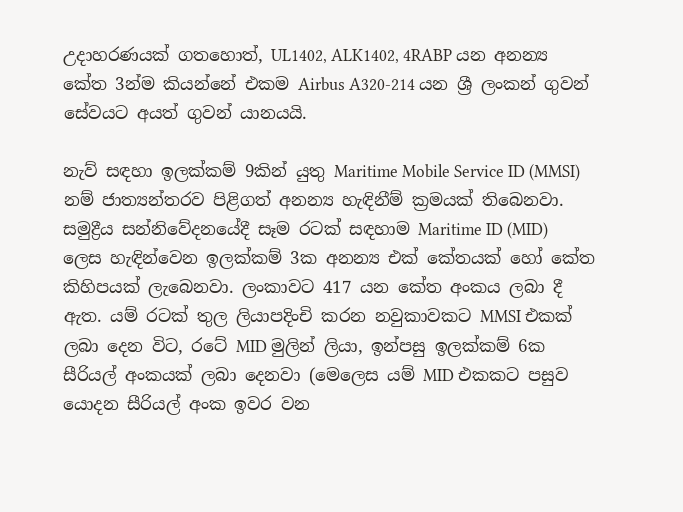උදාහරණයක් ගතහොත්, UL1402, ALK1402, 4RABP යන අනන්‍ය කේත 3න්ම කියන්නේ එකම Airbus A320-214 යන ශ්‍රී ලංකන් ගුවන් සේවයට අයත් ගුවන් යානයයි.

නැව් සඳහා ඉලක්කම් 9කින් යුතු Maritime Mobile Service ID (MMSI) නම් ජාත්‍යන්තරව පිළිගත් අනන්‍ය හැඳිනීම් ක්‍රමයක් තිබෙනවා. සමුද්‍රීය සන්නිවේදනයේදී සෑම රටක් සඳහාම Maritime ID (MID) ලෙස හැඳින්වෙන ඉලක්කම් 3ක අනන්‍ය එක් කේතයක් හෝ කේත කිහිපයක් ලැබෙනවා. ලංකාවට 417 යන කේත අංකය ලබා දී ඇත. යම් රටක් තුල ලියාපදිංචි කරන නවුකාවකට MMSI එකක් ලබා දෙන විට, රටේ MID මුලින් ලියා, ඉන්පසු ඉලක්කම් 6ක සීරියල් අංකයක් ලබා දෙනවා (මෙලෙස යම් MID එකකට පසුව යොදන සීරියල් අංක ඉවර වන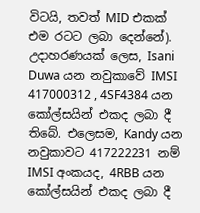විටයි, තවත් MID එකක් එම රටට ලබා දෙන්නේ). උදාහරණයක් ලෙස, Isani Duwa යන නවුකාවේ IMSI 417000312 , 4SF4384 යන කෝල්සයින් එකද ලබා දී තිබේ. එලෙසම, Kandy යන නවුකාවට 417222231 නම් IMSI අංකයද, 4RBB යන කෝල්සයින් එකද ලබා දී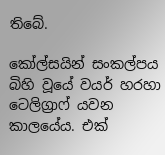තිබේ.

කෝල්සයින් සංකල්පය බිහි වූයේ වයර් හරහා ටෙලිග්‍රාෆ් යවන කාලයේය. එක්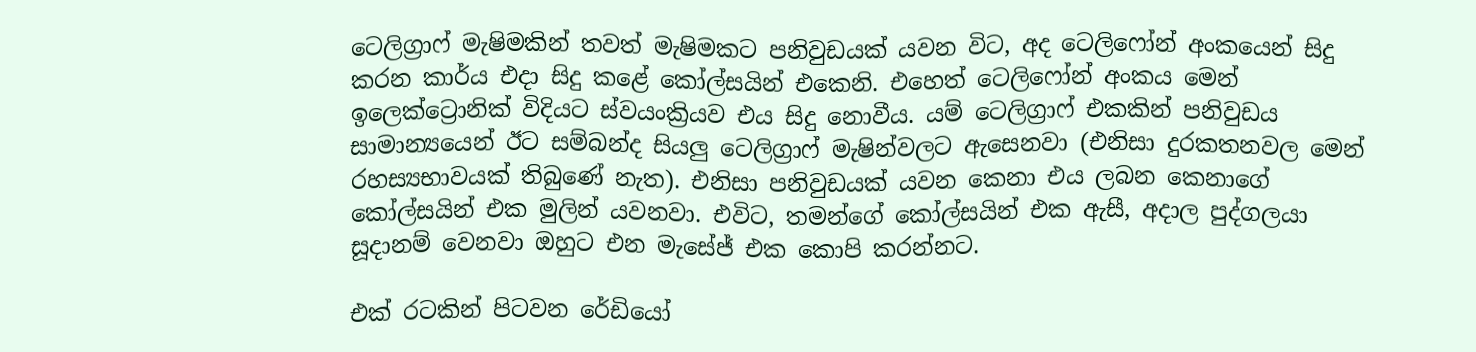ටෙලිග්‍රාෆ් මැෂිමකින් තවත් මැෂිමකට පනිවුඩයක් යවන විට, අද ටෙලිෆෝන් අංකයෙන් සිදු කරන කාර්ය එදා සිදු කළේ කෝල්සයින් එකෙනි. එහෙත් ටෙලිෆෝන් අංකය මෙන් ඉලෙක්ට්‍රොනික් විදියට ස්වයංක්‍රියව එය සිදු නොවීය. යම් ටෙලිග්‍රාෆ් එකකින් පනිවුඩය සාමාන්‍යයෙන් ඊට සම්බන්ද සියලු ටෙලිග්‍රාෆ් මැෂින්වලට ඇසෙනවා (එනිසා දුරකතනවල මෙන් රහස්‍යභාවයක් තිබුණේ නැත). එනිසා පනිවුඩයක් යවන කෙනා එය ලබන කෙනාගේ කෝල්සයින් එක මුලින් යවනවා. එවිට, තමන්ගේ කෝල්සයින් එක ඇසී, අදාල පුද්ගලයා සූදානම් වෙනවා ඔහුට එන මැසේජ් එක කොපි කරන්නට.

එක් රටකින් පිටවන රේඩියෝ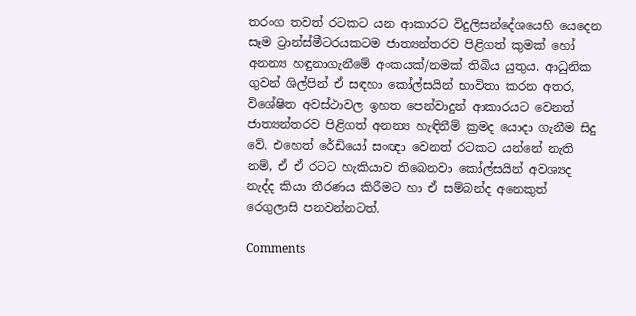තරංග තවත් රටකට යන ආකාරට විදුලිසන්දේශයෙහි යෙදෙන සෑම ට්‍රාන්ස්මීටරයකටම ජාත්‍යන්තරව පිළිගත් කුමක් හෝ අනන්‍ය හඳුනාගැනීමේ අංකයක්/නමක් තිබිය යුතුය. ආධුනික ගුවන් ශිල්පින් ඒ සඳහා කෝල්සයින් භාවිතා කරන අතර, විශේෂිත අවස්ථාවල ඉහත පෙන්වාදුන් ආකාරයට වෙනත් ජාත්‍යන්තරව පිළිගත් අනන්‍ය හැඳිනීම් ක්‍රමද යොදා ගැනීම සිදු වේ. එහෙත් රේඩියෝ සංඥා වෙනත් රටකට යන්නේ නැති නම්, ඒ ඒ රටට හැකියාව තිබෙනවා කෝල්සයින් අවශ්‍යද නැද්ද කියා තීරණය කිරීමට හා ඒ සම්බන්ද අනෙකුත් රෙගුලාසි පනවන්නටත්.

Comments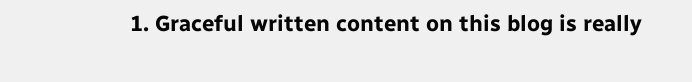1. Graceful written content on this blog is really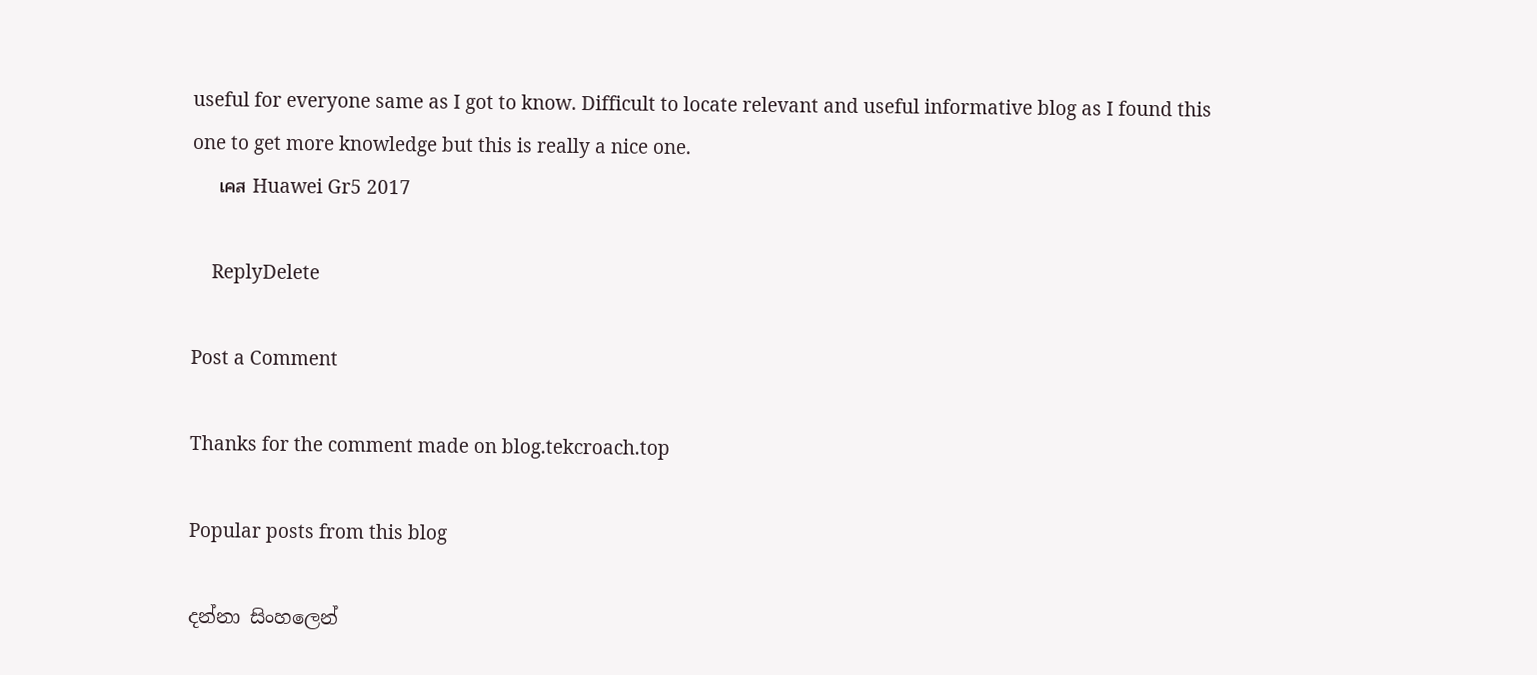useful for everyone same as I got to know. Difficult to locate relevant and useful informative blog as I found this one to get more knowledge but this is really a nice one.
    เคส Huawei Gr5 2017

    ReplyDelete

Post a Comment

Thanks for the comment made on blog.tekcroach.top

Popular posts from this blog

දන්නා සිංහලෙන්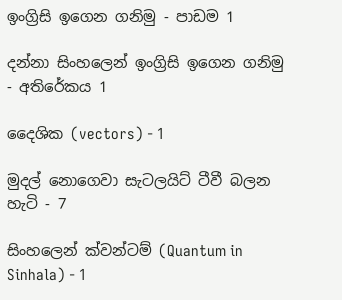ඉංග්‍රිසි ඉගෙන ගනිමු - පාඩම 1

දන්නා සිංහලෙන් ඉංග්‍රිසි ඉගෙන ගනිමු - අතිරේකය 1

දෛශික (vectors) - 1

මුදල් නොගෙවා සැටලයිට් ටීවී බලන හැටි - 7

සිංහලෙන් ක්වන්ටම් (Quantum in Sinhala) - 1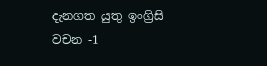දැනගත යුතු ඉංග්‍රිසි වචන -1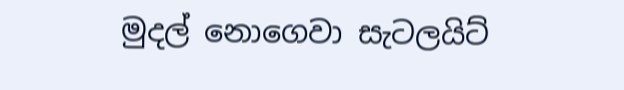මුදල් නොගෙවා සැටලයිට්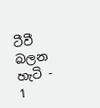ටීවී බලන හැටි - 1